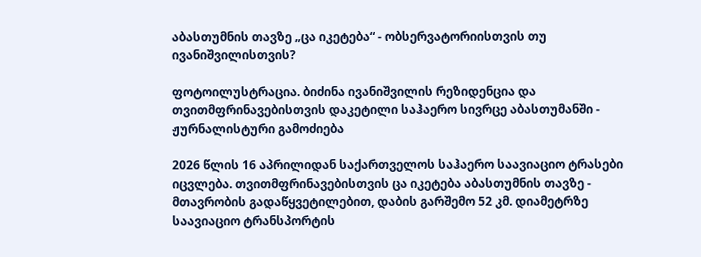აბასთუმნის თავზე „ცა იკეტება“ - ობსერვატორიისთვის თუ ივანიშვილისთვის?

ფოტოილუსტრაცია. ბიძინა ივანიშვილის რეზიდენცია და თვითმფრინავებისთვის დაკეტილი საჰაერო სივრცე აბასთუმანში - ჟურნალისტური გამოძიება

2026 წლის 16 აპრილიდან საქართველოს საჰაერო საავიაციო ტრასები იცვლება. თვითმფრინავებისთვის ცა იკეტება აბასთუმნის თავზე - მთავრობის გადაწყვეტილებით, დაბის გარშემო 52 კმ. დიამეტრზე საავიაციო ტრანსპორტის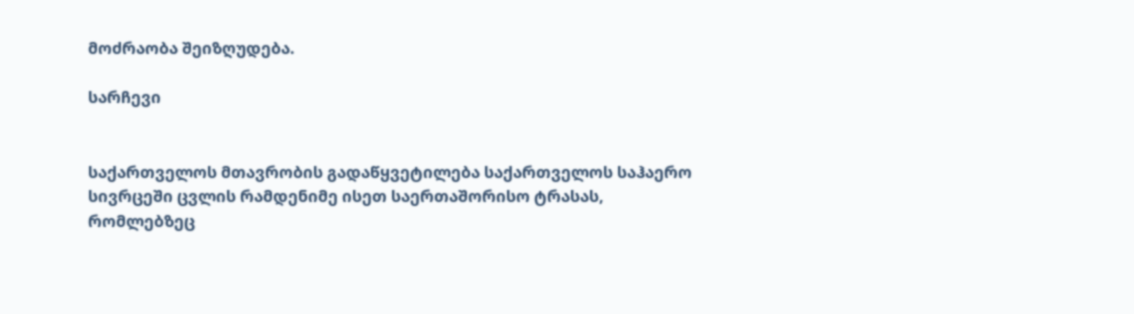მოძრაობა შეიზღუდება.

სარჩევი


საქართველოს მთავრობის გადაწყვეტილება საქართველოს საჰაერო სივრცეში ცვლის რამდენიმე ისეთ საერთაშორისო ტრასას, რომლებზეც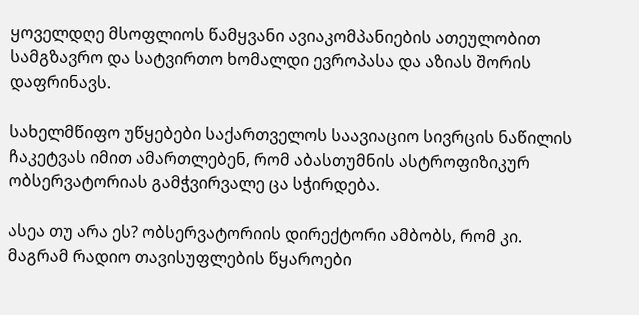ყოველდღე მსოფლიოს წამყვანი ავიაკომპანიების ათეულობით სამგზავრო და სატვირთო ხომალდი ევროპასა და აზიას შორის დაფრინავს.

სახელმწიფო უწყებები საქართველოს საავიაციო სივრცის ნაწილის ჩაკეტვას იმით ამართლებენ, რომ აბასთუმნის ასტროფიზიკურ ობსერვატორიას გამჭვირვალე ცა სჭირდება.

ასეა თუ არა ეს? ობსერვატორიის დირექტორი ამბობს, რომ კი. მაგრამ რადიო თავისუფლების წყაროები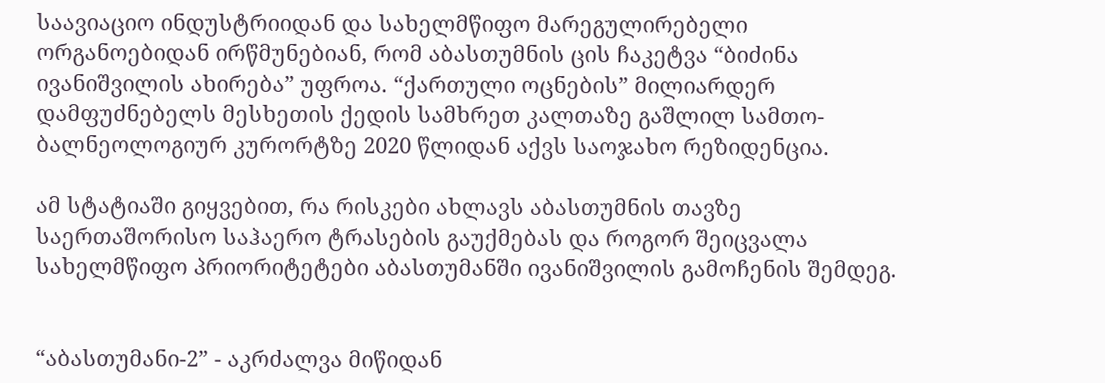საავიაციო ინდუსტრიიდან და სახელმწიფო მარეგულირებელი ორგანოებიდან ირწმუნებიან, რომ აბასთუმნის ცის ჩაკეტვა “ბიძინა ივანიშვილის ახირება” უფროა. “ქართული ოცნების” მილიარდერ დამფუძნებელს მესხეთის ქედის სამხრეთ კალთაზე გაშლილ სამთო-ბალნეოლოგიურ კურორტზე 2020 წლიდან აქვს საოჯახო რეზიდენცია.

ამ სტატიაში გიყვებით, რა რისკები ახლავს აბასთუმნის თავზე საერთაშორისო საჰაერო ტრასების გაუქმებას და როგორ შეიცვალა სახელმწიფო პრიორიტეტები აბასთუმანში ივანიშვილის გამოჩენის შემდეგ.


“აბასთუმანი-2” - აკრძალვა მიწიდან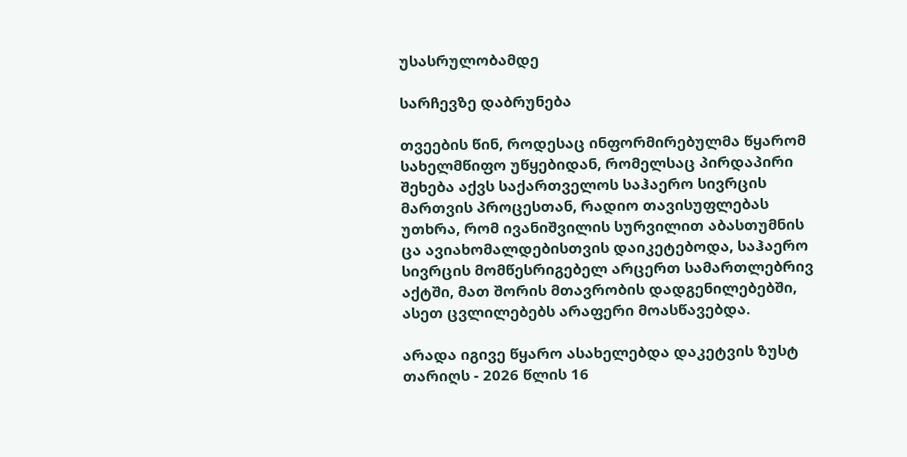უსასრულობამდე

სარჩევზე დაბრუნება

თვეების წინ, როდესაც ინფორმირებულმა წყარომ სახელმწიფო უწყებიდან, რომელსაც პირდაპირი შეხება აქვს საქართველოს საჰაერო სივრცის მართვის პროცესთან, რადიო თავისუფლებას უთხრა, რომ ივანიშვილის სურვილით აბასთუმნის ცა ავიახომალდებისთვის დაიკეტებოდა, საჰაერო სივრცის მომწესრიგებელ არცერთ სამართლებრივ აქტში, მათ შორის მთავრობის დადგენილებებში, ასეთ ცვლილებებს არაფერი მოასწავებდა.

არადა იგივე წყარო ასახელებდა დაკეტვის ზუსტ თარიღს - 2026 წლის 16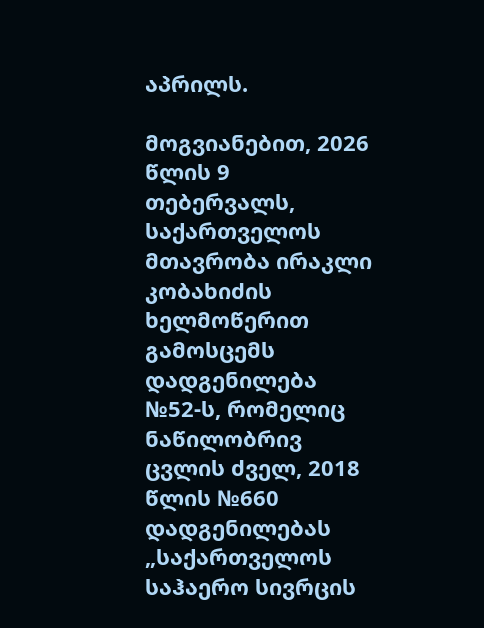აპრილს.

მოგვიანებით, 2026 წლის 9 თებერვალს, საქართველოს მთავრობა ირაკლი კობახიძის ხელმოწერით გამოსცემს დადგენილება №52-ს, რომელიც ნაწილობრივ ცვლის ძველ, 2018 წლის №660 დადგენილებას „საქართველოს საჰაერო სივრცის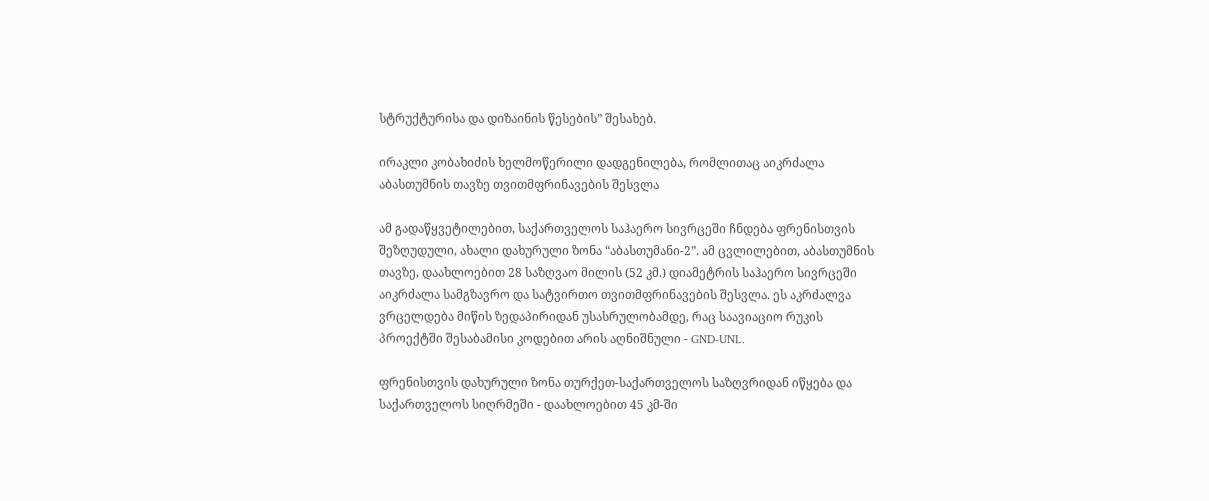სტრუქტურისა და დიზაინის წესების” შესახებ.

ირაკლი კობახიძის ხელმოწერილი დადგენილება, რომლითაც აიკრძალა აბასთუმნის თავზე თვითმფრინავების შესვლა

ამ გადაწყვეტილებით, საქართველოს საჰაერო სივრცეში ჩნდება ფრენისთვის შეზღუდული, ახალი დახურული ზონა “აბასთუმანი-2”. ამ ცვლილებით, აბასთუმნის თავზე, დაახლოებით 28 საზღვაო მილის (52 კმ.) დიამეტრის საჰაერო სივრცეში აიკრძალა სამგზავრო და სატვირთო თვითმფრინავების შესვლა. ეს აკრძალვა ვრცელდება მიწის ზედაპირიდან უსასრულობამდე, რაც საავიაციო რუკის პროექტში შესაბამისი კოდებით არის აღნიშნული - GND-UNL.

ფრენისთვის დახურული ზონა თურქეთ-საქართველოს საზღვრიდან იწყება და საქართველოს სიღრმეში - დაახლოებით 45 კმ-ში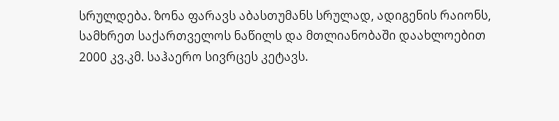სრულდება. ზონა ფარავს აბასთუმანს სრულად, ადიგენის რაიონს, სამხრეთ საქართველოს ნაწილს და მთლიანობაში დაახლოებით 2000 კვ.კმ. საჰაერო სივრცეს კეტავს.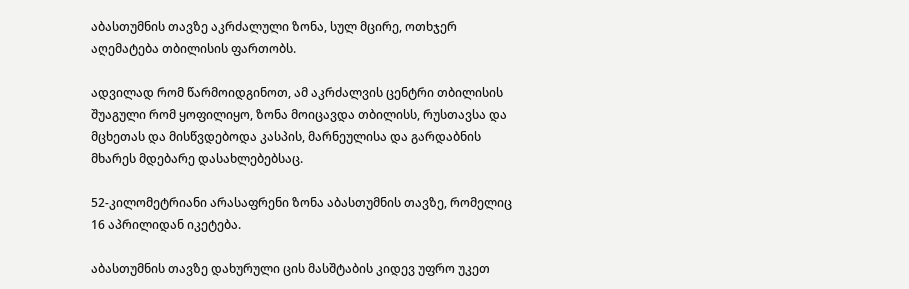აბასთუმნის თავზე აკრძალული ზონა, სულ მცირე, ოთხჯერ აღემატება თბილისის ფართობს.

ადვილად რომ წარმოიდგინოთ, ამ აკრძალვის ცენტრი თბილისის შუაგული რომ ყოფილიყო, ზონა მოიცავდა თბილისს, რუსთავსა და მცხეთას და მისწვდებოდა კასპის, მარნეულისა და გარდაბნის მხარეს მდებარე დასახლებებსაც.

52-კილომეტრიანი არასაფრენი ზონა აბასთუმნის თავზე, რომელიც 16 აპრილიდან იკეტება.

აბასთუმნის თავზე დახურული ცის მასშტაბის კიდევ უფრო უკეთ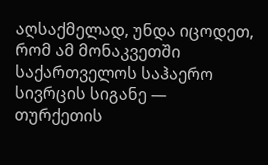აღსაქმელად, უნდა იცოდეთ, რომ ამ მონაკვეთში საქართველოს საჰაერო სივრცის სიგანე — თურქეთის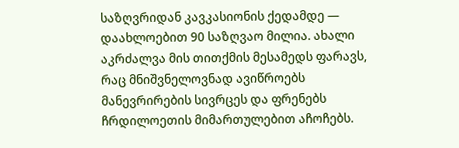საზღვრიდან კავკასიონის ქედამდე — დაახლოებით 90 საზღვაო მილია. ახალი აკრძალვა მის თითქმის მესამედს ფარავს, რაც მნიშვნელოვნად ავიწროებს მანევრირების სივრცეს და ფრენებს ჩრდილოეთის მიმართულებით აჩოჩებს.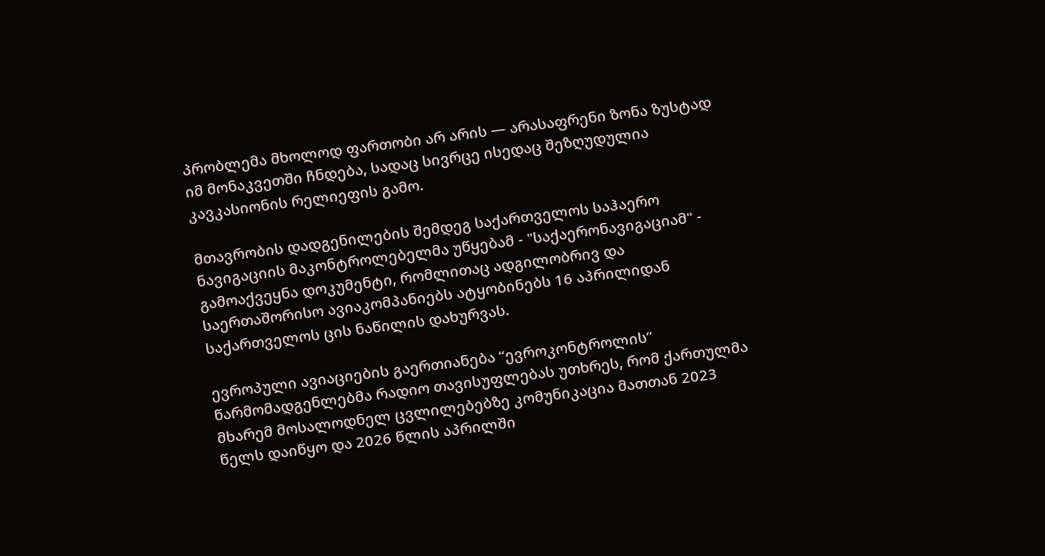პრობლემა მხოლოდ ფართობი არ არის — არასაფრენი ზონა ზუსტად იმ მონაკვეთში ჩნდება, სადაც სივრცე ისედაც შეზღუდულია კავკასიონის რელიეფის გამო.

მთავრობის დადგენილების შემდეგ საქართველოს საჰაერო ნავიგაციის მაკონტროლებელმა უწყებამ - "საქაერონავიგაციამ" - გამოაქვეყნა დოკუმენტი, რომლითაც ადგილობრივ და საერთაშორისო ავიაკომპანიებს ატყობინებს 16 აპრილიდან საქართველოს ცის ნაწილის დახურვას.

ევროპული ავიაციების გაერთიანება “ევროკონტროლის” წარმომადგენლებმა რადიო თავისუფლებას უთხრეს, რომ ქართულმა მხარემ მოსალოდნელ ცვლილებებზე კომუნიკაცია მათთან 2023 წელს დაიწყო და 2026 წლის აპრილში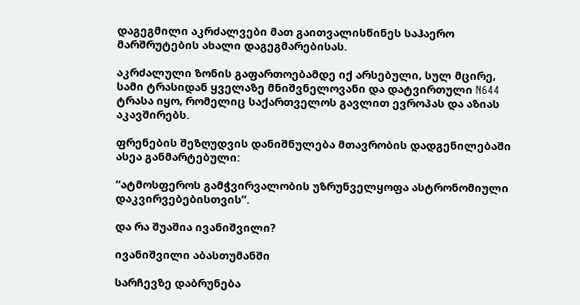დაგეგმილი აკრძალვები მათ გაითვალისწინეს საჰაერო მარშრუტების ახალი დაგეგმარებისას.

აკრძალული ზონის გაფართოებამდე იქ არსებული, სულ მცირე, სამი ტრასიდან ყველაზე მნიშვნელოვანი და დატვირთული N644 ტრასა იყო, რომელიც საქართველოს გავლით ევროპას და აზიას აკავშირებს.

ფრენების შეზღუდვის დანიშნულება მთავრობის დადგენილებაში ასეა განმარტებული:

“ატმოსფეროს გამჭვირვალობის უზრუნველყოფა ასტრონომიული დაკვირვებებისთვის”.

და რა შუაშია ივანიშვილი?

ივანიშვილი აბასთუმანში

სარჩევზე დაბრუნება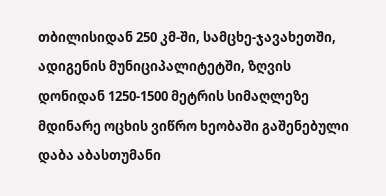თბილისიდან 250 კმ-ში, სამცხე-ჯავახეთში, ადიგენის მუნიციპალიტეტში, ზღვის დონიდან 1250-1500 მეტრის სიმაღლეზე მდინარე ოცხის ვიწრო ხეობაში გაშენებული დაბა აბასთუმანი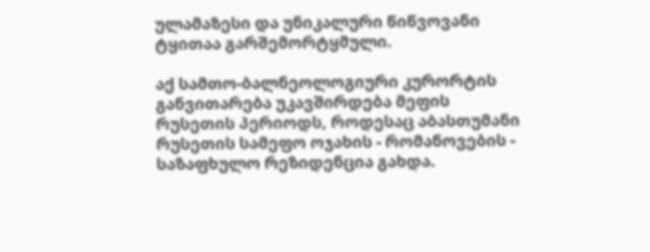ულამაზესი და უნიკალური წიწვოვანი ტყითაა გარშემორტყმული.

აქ სამთო-ბალნეოლოგიური კურორტის განვითარება უკავშირდება მეფის რუსეთის პერიოდს, როდესაც აბასთუმანი რუსეთის სამეფო ოჯახის - რომანოვების - საზაფხულო რეზიდენცია გახდა.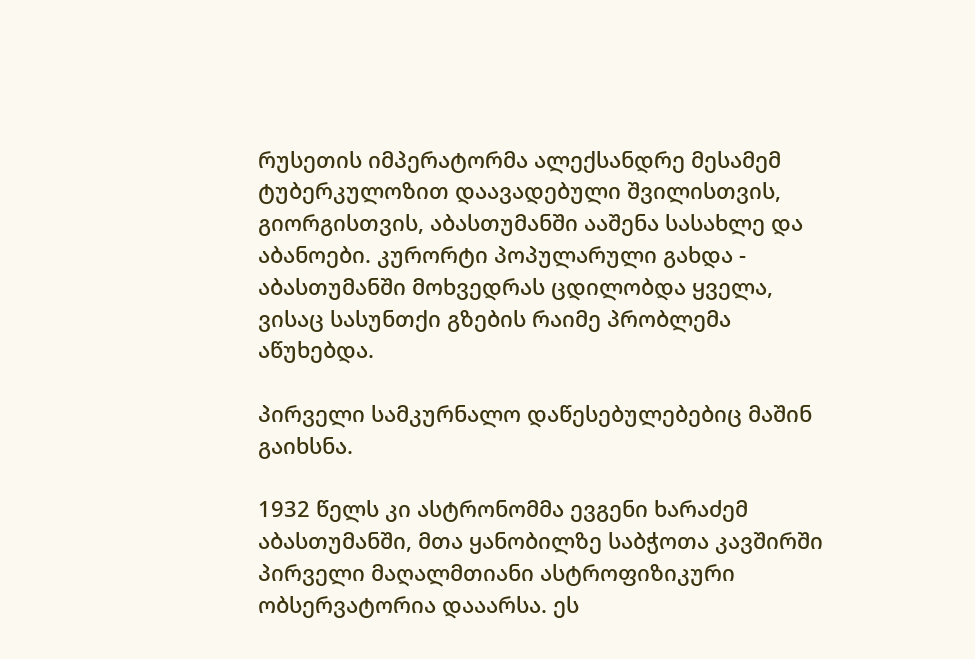რუსეთის იმპერატორმა ალექსანდრე მესამემ ტუბერკულოზით დაავადებული შვილისთვის, გიორგისთვის, აბასთუმანში ააშენა სასახლე და აბანოები. კურორტი პოპულარული გახდა - აბასთუმანში მოხვედრას ცდილობდა ყველა, ვისაც სასუნთქი გზების რაიმე პრობლემა აწუხებდა.

პირველი სამკურნალო დაწესებულებებიც მაშინ გაიხსნა.

1932 წელს კი ასტრონომმა ევგენი ხარაძემ აბასთუმანში, მთა ყანობილზე საბჭოთა კავშირში პირველი მაღალმთიანი ასტროფიზიკური ობსერვატორია დააარსა. ეს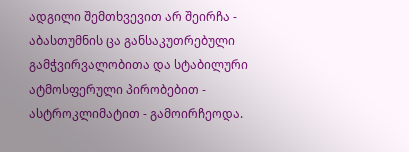ადგილი შემთხვევით არ შეირჩა - აბასთუმნის ცა განსაკუთრებული გამჭვირვალობითა და სტაბილური ატმოსფერული პირობებით - ასტროკლიმატით - გამოირჩეოდა.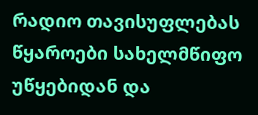რადიო თავისუფლებას წყაროები სახელმწიფო უწყებიდან და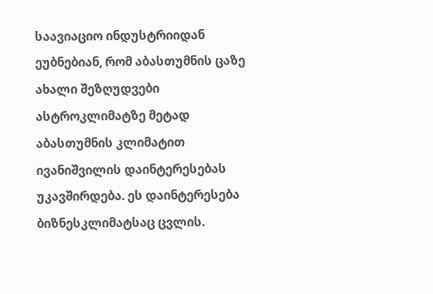საავიაციო ინდუსტრიიდან ეუბნებიან, რომ აბასთუმნის ცაზე ახალი შეზღუდვები ასტროკლიმატზე მეტად აბასთუმნის კლიმატით ივანიშვილის დაინტერესებას უკავშირდება. ეს დაინტერესება ბიზნესკლიმატსაც ცვლის.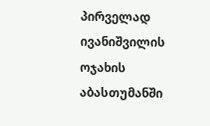პირველად ივანიშვილის ოჯახის აბასთუმანში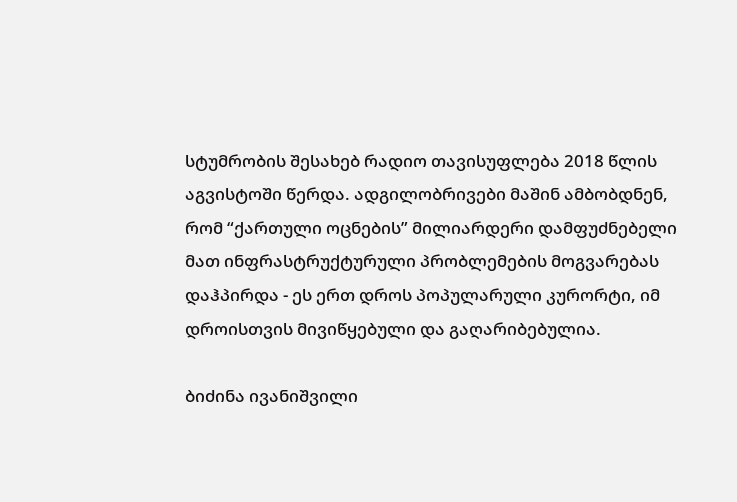სტუმრობის შესახებ რადიო თავისუფლება 2018 წლის აგვისტოში წერდა. ადგილობრივები მაშინ ამბობდნენ, რომ “ქართული ოცნების” მილიარდერი დამფუძნებელი მათ ინფრასტრუქტურული პრობლემების მოგვარებას დაჰპირდა - ეს ერთ დროს პოპულარული კურორტი, იმ დროისთვის მივიწყებული და გაღარიბებულია.

ბიძინა ივანიშვილი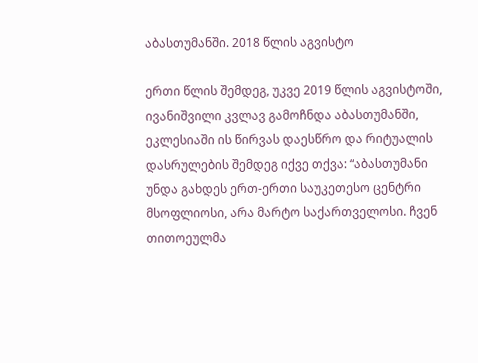აბასთუმანში. 2018 წლის აგვისტო

ერთი წლის შემდეგ, უკვე 2019 წლის აგვისტოში, ივანიშვილი კვლავ გამოჩნდა აბასთუმანში, ეკლესიაში ის წირვას დაესწრო და რიტუალის დასრულების შემდეგ იქვე თქვა: “აბასთუმანი უნდა გახდეს ერთ-ერთი საუკეთესო ცენტრი მსოფლიოსი, არა მარტო საქართველოსი. ჩვენ თითოეულმა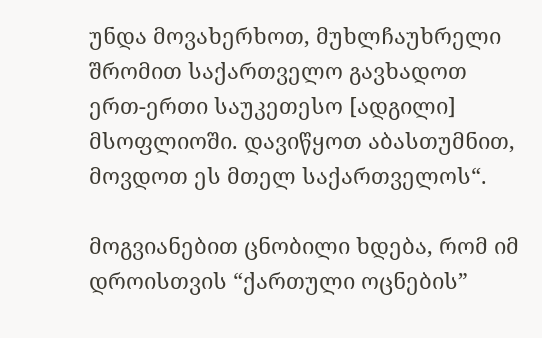უნდა მოვახერხოთ, მუხლჩაუხრელი შრომით საქართველო გავხადოთ ერთ-ერთი საუკეთესო [ადგილი] მსოფლიოში. დავიწყოთ აბასთუმნით, მოვდოთ ეს მთელ საქართველოს“.

მოგვიანებით ცნობილი ხდება, რომ იმ დროისთვის “ქართული ოცნების”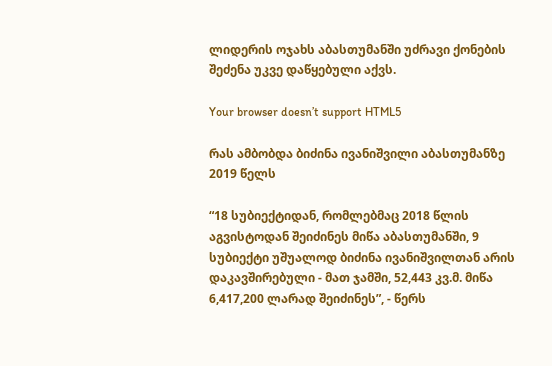ლიდერის ოჯახს აბასთუმანში უძრავი ქონების შეძენა უკვე დაწყებული აქვს.

Your browser doesn’t support HTML5

რას ამბობდა ბიძინა ივანიშვილი აბასთუმანზე 2019 წელს

“18 სუბიექტიდან, რომლებმაც 2018 წლის აგვისტოდან შეიძინეს მიწა აბასთუმანში, 9 სუბიექტი უშუალოდ ბიძინა ივანიშვილთან არის დაკავშირებული - მათ ჯამში, 52,443 კვ.მ. მიწა 6,417,200 ლარად შეიძინეს”, - წერს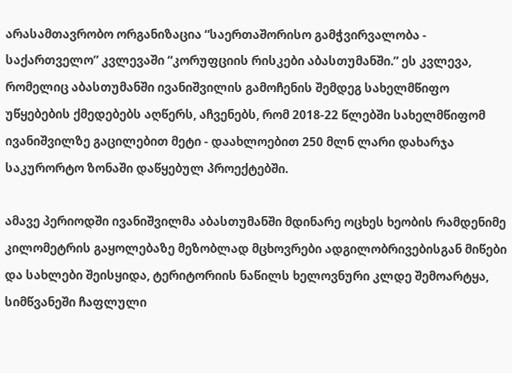არასამთავრობო ორგანიზაცია “საერთაშორისო გამჭვირვალობა - საქართველო” კვლევაში “კორუფციის რისკები აბასთუმანში.” ეს კვლევა, რომელიც აბასთუმანში ივანიშვილის გამოჩენის შემდეგ სახელმწიფო უწყებების ქმედებებს აღწერს, აჩვენებს, რომ 2018-22 წლებში სახელმწიფომ ივანიშვილზე გაცილებით მეტი - დაახლოებით 250 მლნ ლარი დახარჯა საკურორტო ზონაში დაწყებულ პროექტებში.

ამავე პერიოდში ივანიშვილმა აბასთუმანში მდინარე ოცხეს ხეობის რამდენიმე კილომეტრის გაყოლებაზე მეზობლად მცხოვრები ადგილობრივებისგან მიწები და სახლები შეისყიდა, ტერიტორიის ნაწილს ხელოვნური კლდე შემოარტყა, სიმწვანეში ჩაფლული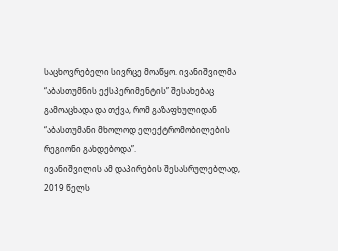საცხოვრებელი სივრცე მოაწყო. ივანიშვილმა “აბასთუმნის ექსპერიმენტის” შესახებაც გამოაცხადა და თქვა, რომ გაზაფხულიდან “აბასთუმანი მხოლოდ ელექტრომობილების რეგიონი გახდებოდა”.
ივანიშვილის ამ დაპირების შესასრულებლად, 2019 წელს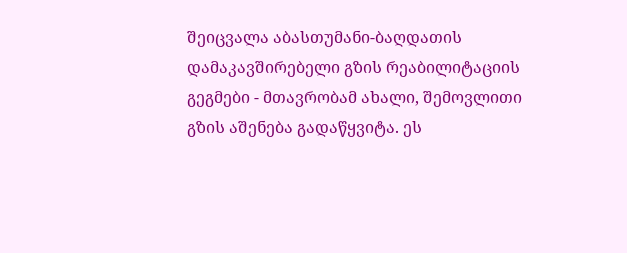შეიცვალა აბასთუმანი-ბაღდათის დამაკავშირებელი გზის რეაბილიტაციის გეგმები - მთავრობამ ახალი, შემოვლითი გზის აშენება გადაწყვიტა. ეს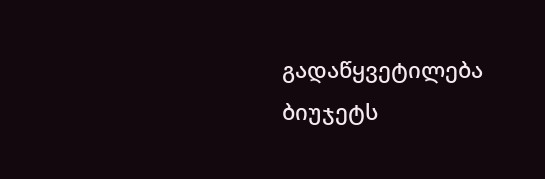გადაწყვეტილება ბიუჯეტს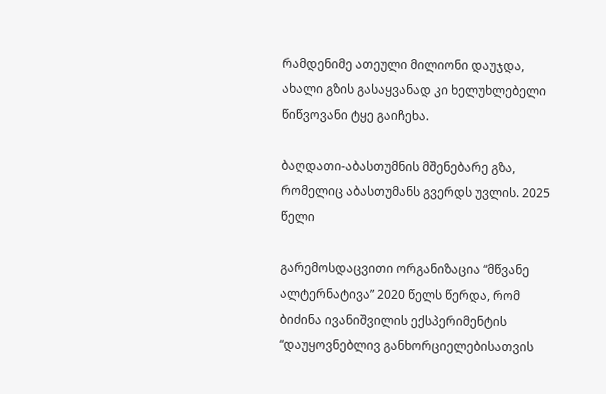რამდენიმე ათეული მილიონი დაუჯდა, ახალი გზის გასაყვანად კი ხელუხლებელი წიწვოვანი ტყე გაიჩეხა.

ბაღდათი-აბასთუმნის მშენებარე გზა, რომელიც აბასთუმანს გვერდს უვლის. 2025 წელი

გარემოსდაცვითი ორგანიზაცია “მწვანე ალტერნატივა” 2020 წელს წერდა, რომ ბიძინა ივანიშვილის ექსპერიმენტის “დაუყოვნებლივ განხორციელებისათვის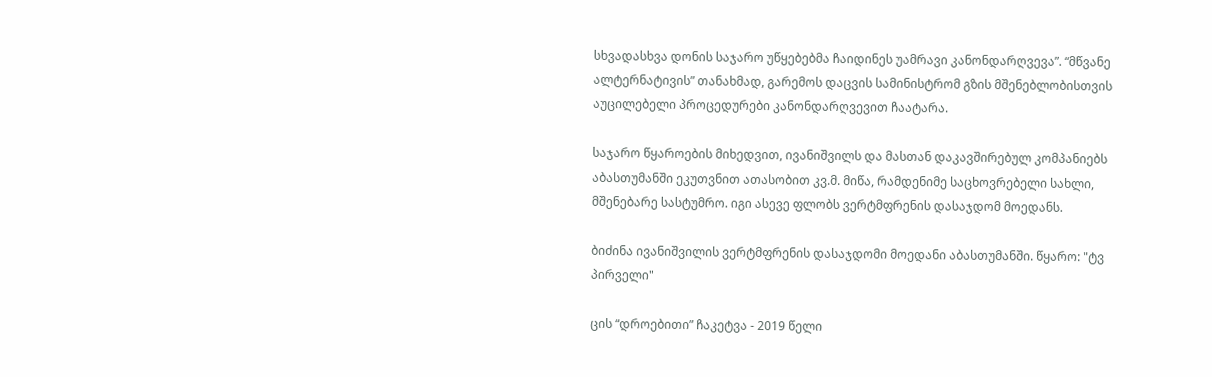სხვადასხვა დონის საჯარო უწყებებმა ჩაიდინეს უამრავი კანონდარღვევა”. “მწვანე ალტერნატივის” თანახმად, გარემოს დაცვის სამინისტრომ გზის მშენებლობისთვის აუცილებელი პროცედურები კანონდარღვევით ჩაატარა.

საჯარო წყაროების მიხედვით, ივანიშვილს და მასთან დაკავშირებულ კომპანიებს აბასთუმანში ეკუთვნით ათასობით კვ.მ. მიწა, რამდენიმე საცხოვრებელი სახლი, მშენებარე სასტუმრო. იგი ასევე ფლობს ვერტმფრენის დასაჯდომ მოედანს.

ბიძინა ივანიშვილის ვერტმფრენის დასაჯდომი მოედანი აბასთუმანში. წყარო: "ტვ პირველი"

ცის “დროებითი” ჩაკეტვა - 2019 წელი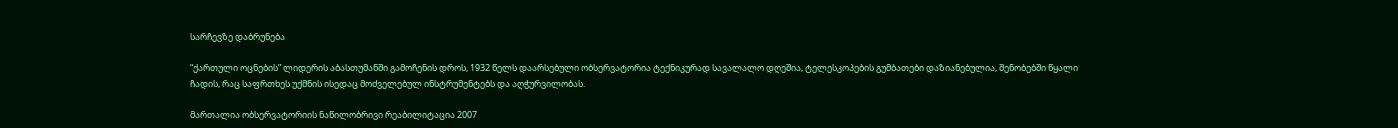სარჩევზე დაბრუნება

“ქართული ოცნების” ლიდერის აბასთუმანში გამოჩენის დროს, 1932 წელს დაარსებული ობსერვატორია ტექნიკურად სავალალო დღეშია, ტელესკოპების გუმბათები დაზიანებულია, შენობებში წყალი ჩადის, რაც საფრთხეს უქმნის ისედაც მოძველებულ ინსტრუმენტებს და აღჭურვილობას.

მართალია ობსერვატორიის ნაწილობრივი რეაბილიტაცია 2007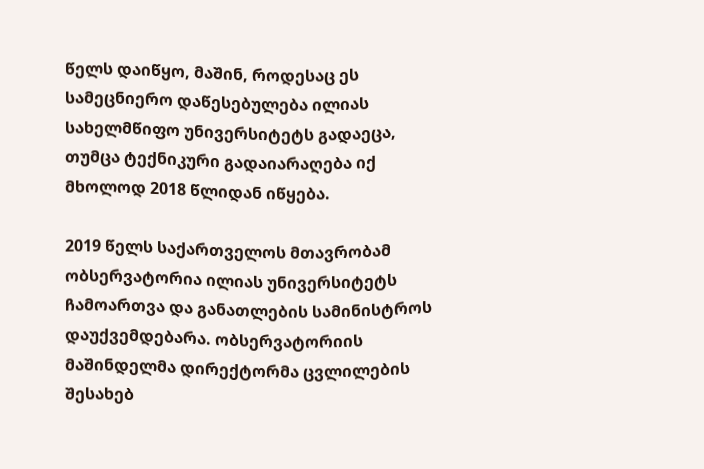წელს დაიწყო, მაშინ, როდესაც ეს სამეცნიერო დაწესებულება ილიას სახელმწიფო უნივერსიტეტს გადაეცა, თუმცა ტექნიკური გადაიარაღება იქ მხოლოდ 2018 წლიდან იწყება.

2019 წელს საქართველოს მთავრობამ ობსერვატორია ილიას უნივერსიტეტს ჩამოართვა და განათლების სამინისტროს დაუქვემდებარა. ობსერვატორიის მაშინდელმა დირექტორმა ცვლილების შესახებ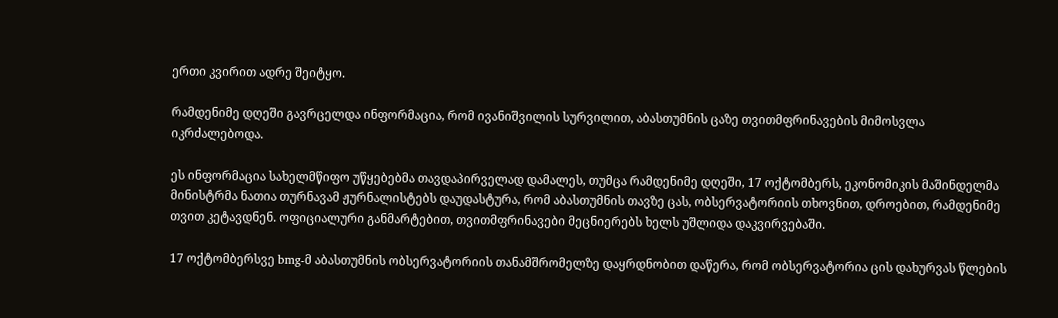ერთი კვირით ადრე შეიტყო.

რამდენიმე დღეში გავრცელდა ინფორმაცია, რომ ივანიშვილის სურვილით, აბასთუმნის ცაზე თვითმფრინავების მიმოსვლა იკრძალებოდა.

ეს ინფორმაცია სახელმწიფო უწყებებმა თავდაპირველად დამალეს, თუმცა რამდენიმე დღეში, 17 ოქტომბერს, ეკონომიკის მაშინდელმა მინისტრმა ნათია თურნავამ ჟურნალისტებს დაუდასტურა, რომ აბასთუმნის თავზე ცას, ობსერვატორიის თხოვნით, დროებით, რამდენიმე თვით კეტავდნენ. ოფიციალური განმარტებით, თვითმფრინავები მეცნიერებს ხელს უშლიდა დაკვირვებაში.

17 ოქტომბერსვე bmg-მ აბასთუმნის ობსერვატორიის თანამშრომელზე დაყრდნობით დაწერა, რომ ობსერვატორია ცის დახურვას წლების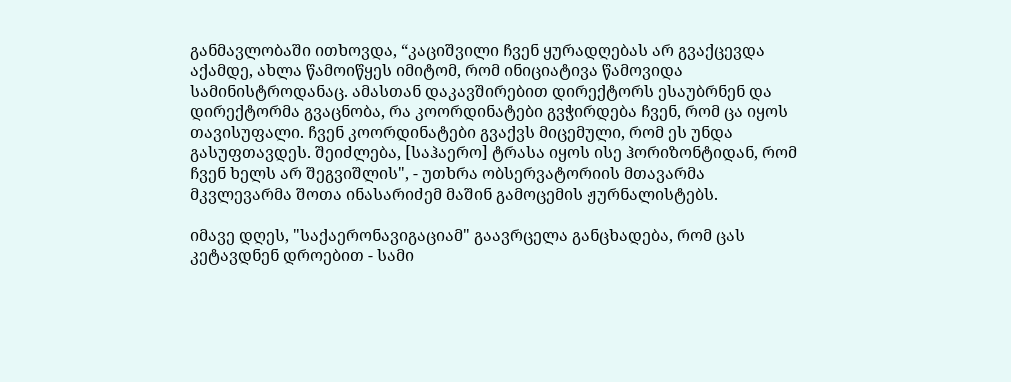განმავლობაში ითხოვდა, “კაციშვილი ჩვენ ყურადღებას არ გვაქცევდა აქამდე, ახლა წამოიწყეს იმიტომ, რომ ინიციატივა წამოვიდა სამინისტროდანაც. ამასთან დაკავშირებით დირექტორს ესაუბრნენ და დირექტორმა გვაცნობა, რა კოორდინატები გვჭირდება ჩვენ, რომ ცა იყოს თავისუფალი. ჩვენ კოორდინატები გვაქვს მიცემული, რომ ეს უნდა გასუფთავდეს. შეიძლება, [საჰაერო] ტრასა იყოს ისე ჰორიზონტიდან, რომ ჩვენ ხელს არ შეგვიშლის", - უთხრა ობსერვატორიის მთავარმა მკვლევარმა შოთა ინასარიძემ მაშინ გამოცემის ჟურნალისტებს.

იმავე დღეს, "საქაერონავიგაციამ" გაავრცელა განცხადება, რომ ცას კეტავდნენ დროებით - სამი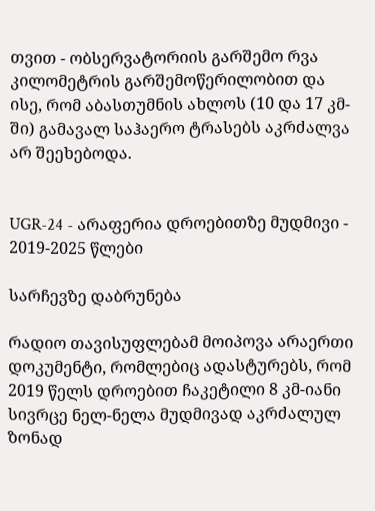თვით - ობსერვატორიის გარშემო რვა კილომეტრის გარშემოწერილობით და ისე, რომ აბასთუმნის ახლოს (10 და 17 კმ-ში) გამავალ საჰაერო ტრასებს აკრძალვა არ შეეხებოდა.


UGR-24 - არაფერია დროებითზე მუდმივი - 2019-2025 წლები

სარჩევზე დაბრუნება

რადიო თავისუფლებამ მოიპოვა არაერთი დოკუმენტი, რომლებიც ადასტურებს, რომ 2019 წელს დროებით ჩაკეტილი 8 კმ-იანი სივრცე ნელ-ნელა მუდმივად აკრძალულ ზონად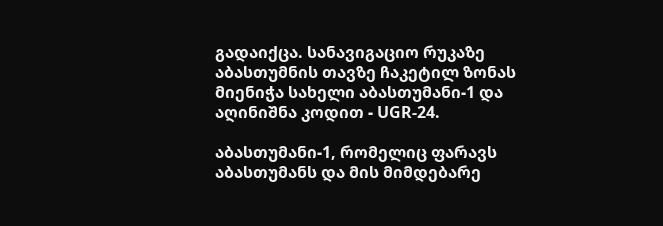გადაიქცა. სანავიგაციო რუკაზე აბასთუმნის თავზე ჩაკეტილ ზონას მიენიჭა სახელი აბასთუმანი-1 და აღინიშნა კოდით - UGR-24.

აბასთუმანი-1, რომელიც ფარავს აბასთუმანს და მის მიმდებარე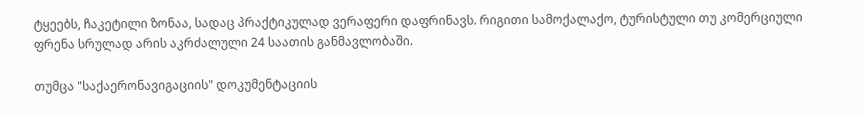ტყეებს, ჩაკეტილი ზონაა, სადაც პრაქტიკულად ვერაფერი დაფრინავს. რიგითი სამოქალაქო, ტურისტული თუ კომერციული ფრენა სრულად არის აკრძალული 24 საათის განმავლობაში.

თუმცა "საქაერონავიგაციის" დოკუმენტაციის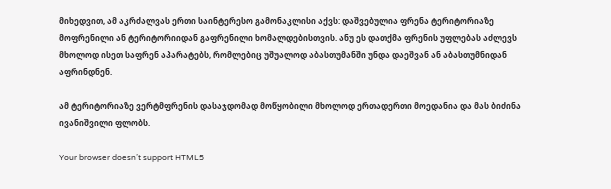მიხედვით, ამ აკრძალვას ერთი საინტერესო გამონაკლისი აქვს: დაშვებულია ფრენა ტერიტორიაზე მოფრენილი ან ტერიტორიიდან გაფრენილი ხომალდებისთვის. ანუ ეს დათქმა ფრენის უფლებას აძლევს მხოლოდ ისეთ საფრენ აპარატებს, რომლებიც უშუალოდ აბასთუმანში უნდა დაეშვან ან აბასთუმნიდან აფრინდნენ.

ამ ტერიტორიაზე ვერტმფრენის დასაჯდომად მოწყობილი მხოლოდ ერთადერთი მოედანია და მას ბიძინა ივანიშვილი ფლობს.

Your browser doesn’t support HTML5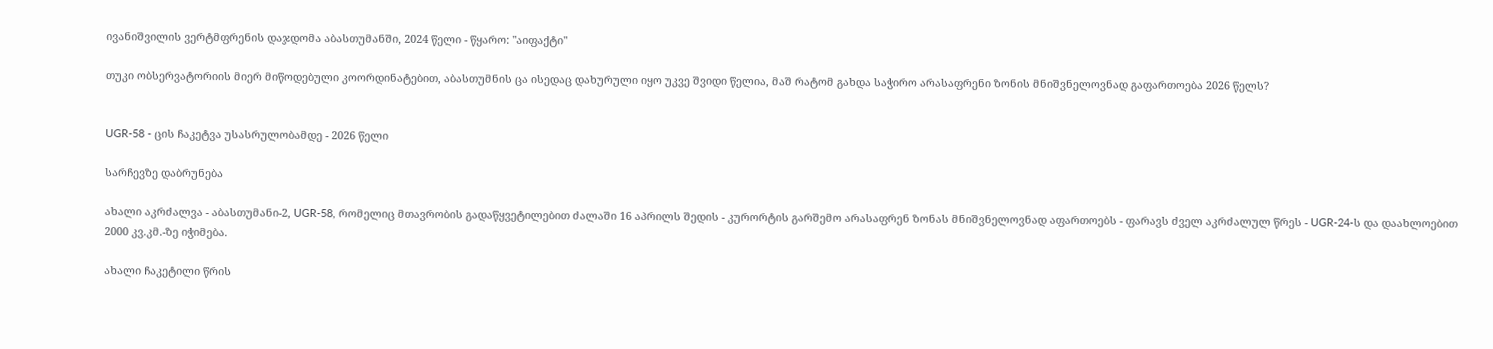ივანიშვილის ვერტმფრენის დაჯდომა აბასთუმანში, 2024 წელი - წყარო: "აიფაქტი"

თუკი ობსერვატორიის მიერ მიწოდებული კოორდინატებით, აბასთუმნის ცა ისედაც დახურული იყო უკვე შვიდი წელია, მაშ რატომ გახდა საჭირო არასაფრენი ზონის მნიშვნელოვნად გაფართოება 2026 წელს?


UGR-58 - ცის ჩაკეტვა უსასრულობამდე - 2026 წელი

სარჩევზე დაბრუნება

ახალი აკრძალვა - აბასთუმანი-2, UGR-58, რომელიც მთავრობის გადაწყვეტილებით ძალაში 16 აპრილს შედის - კურორტის გარშემო არასაფრენ ზონას მნიშვნელოვნად აფართოებს - ფარავს ძველ აკრძალულ წრეს - UGR-24-ს და დაახლოებით 2000 კვ.კმ.-ზე იჭიმება.

ახალი ჩაკეტილი წრის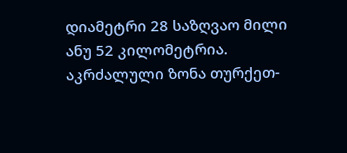დიამეტრი 28 საზღვაო მილი ანუ 52 კილომეტრია. აკრძალული ზონა თურქეთ-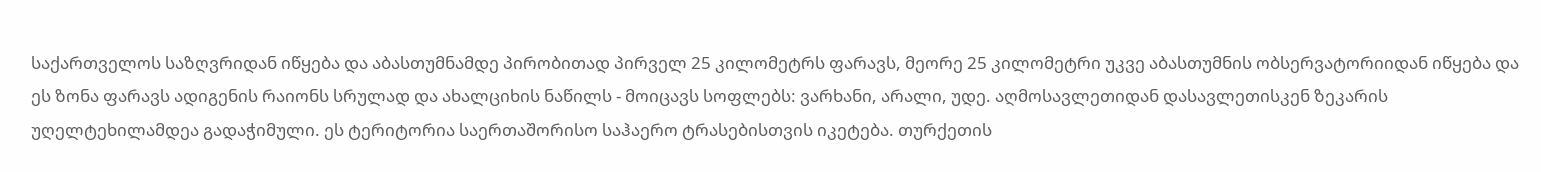საქართველოს საზღვრიდან იწყება და აბასთუმნამდე პირობითად პირველ 25 კილომეტრს ფარავს, მეორე 25 კილომეტრი უკვე აბასთუმნის ობსერვატორიიდან იწყება და ეს ზონა ფარავს ადიგენის რაიონს სრულად და ახალციხის ნაწილს - მოიცავს სოფლებს: ვარხანი, არალი, უდე. აღმოსავლეთიდან დასავლეთისკენ ზეკარის უღელტეხილამდეა გადაჭიმული. ეს ტერიტორია საერთაშორისო საჰაერო ტრასებისთვის იკეტება. თურქეთის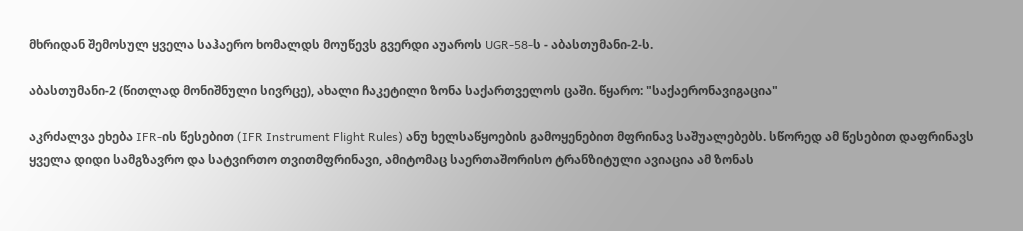მხრიდან შემოსულ ყველა საჰაერო ხომალდს მოუწევს გვერდი აუაროს UGR-58-ს - აბასთუმანი-2-ს.

აბასთუმანი-2 (წითლად მონიშნული სივრცე), ახალი ჩაკეტილი ზონა საქართველოს ცაში. წყარო: "საქაერონავიგაცია"

აკრძალვა ეხება IFR-ის წესებით (IFR Instrument Flight Rules) ანუ ხელსაწყოების გამოყენებით მფრინავ საშუალებებს. სწორედ ამ წესებით დაფრინავს ყველა დიდი სამგზავრო და სატვირთო თვითმფრინავი, ამიტომაც საერთაშორისო ტრანზიტული ავიაცია ამ ზონას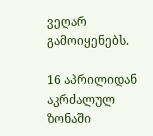ვეღარ გამოიყენებს.

16 აპრილიდან აკრძალულ ზონაში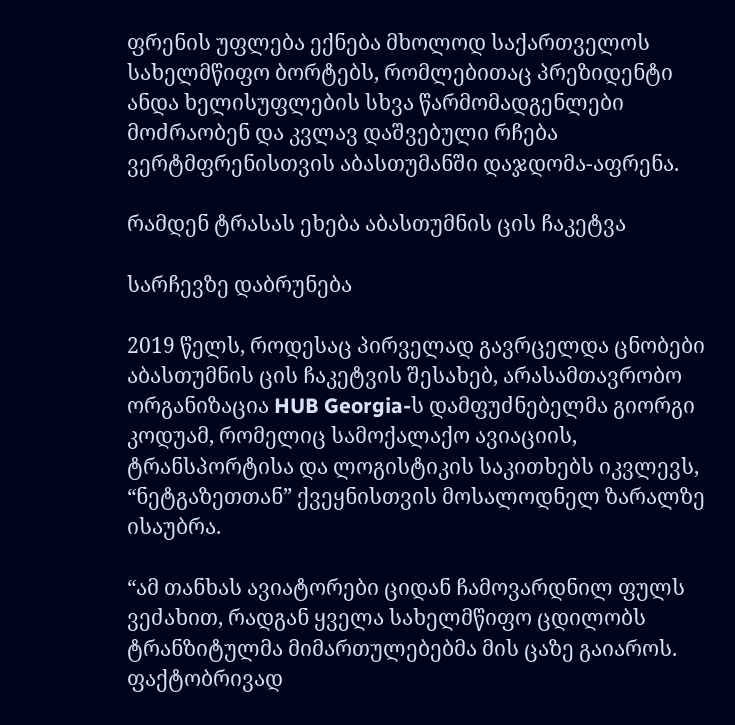ფრენის უფლება ექნება მხოლოდ საქართველოს სახელმწიფო ბორტებს, რომლებითაც პრეზიდენტი ანდა ხელისუფლების სხვა წარმომადგენლები მოძრაობენ და კვლავ დაშვებული რჩება ვერტმფრენისთვის აბასთუმანში დაჯდომა-აფრენა.

რამდენ ტრასას ეხება აბასთუმნის ცის ჩაკეტვა

სარჩევზე დაბრუნება

2019 წელს, როდესაც პირველად გავრცელდა ცნობები აბასთუმნის ცის ჩაკეტვის შესახებ, არასამთავრობო ორგანიზაცია HUB Georgia-ს დამფუძნებელმა გიორგი კოდუამ, რომელიც სამოქალაქო ავიაციის, ტრანსპორტისა და ლოგისტიკის საკითხებს იკვლევს, “ნეტგაზეთთან” ქვეყნისთვის მოსალოდნელ ზარალზე ისაუბრა.

“ამ თანხას ავიატორები ციდან ჩამოვარდნილ ფულს ვეძახით, რადგან ყველა სახელმწიფო ცდილობს ტრანზიტულმა მიმართულებებმა მის ცაზე გაიაროს. ფაქტობრივად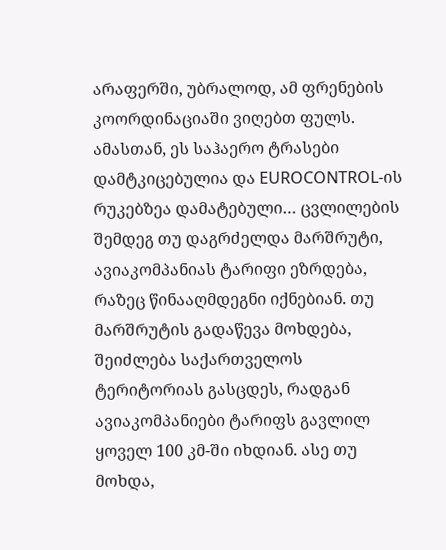არაფერში, უბრალოდ, ამ ფრენების კოორდინაციაში ვიღებთ ფულს. ამასთან, ეს საჰაერო ტრასები დამტკიცებულია და EUROCONTROL-ის რუკებზეა დამატებული… ცვლილების შემდეგ თუ დაგრძელდა მარშრუტი, ავიაკომპანიას ტარიფი ეზრდება, რაზეც წინააღმდეგნი იქნებიან. თუ მარშრუტის გადაწევა მოხდება, შეიძლება საქართველოს ტერიტორიას გასცდეს, რადგან ავიაკომპანიები ტარიფს გავლილ ყოველ 100 კმ-ში იხდიან. ასე თუ მოხდა,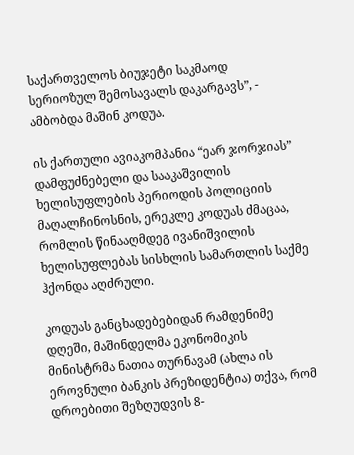საქართველოს ბიუჯეტი საკმაოდ სერიოზულ შემოსავალს დაკარგავს”, - ამბობდა მაშინ კოდუა.

ის ქართული ავიაკომპანია “ეარ ჯორჯიას” დამფუძნებელი და სააკაშვილის ხელისუფლების პერიოდის პოლიციის მაღალჩინოსნის, ერეკლე კოდუას ძმაცაა, რომლის წინააღმდეგ ივანიშვილის ხელისუფლებას სისხლის სამართლის საქმე ჰქონდა აღძრული.

კოდუას განცხადებებიდან რამდენიმე დღეში, მაშინდელმა ეკონომიკის მინისტრმა ნათია თურნავამ (ახლა ის ეროვნული ბანკის პრეზიდენტია) თქვა, რომ დროებითი შეზღუდვის 8-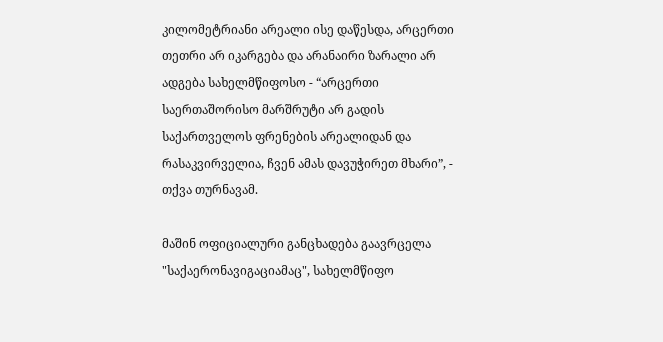კილომეტრიანი არეალი ისე დაწესდა, არცერთი თეთრი არ იკარგება და არანაირი ზარალი არ ადგება სახელმწიფოსო - “არცერთი საერთაშორისო მარშრუტი არ გადის საქართველოს ფრენების არეალიდან და რასაკვირველია, ჩვენ ამას დავუჭირეთ მხარი”, - თქვა თურნავამ.

მაშინ ოფიციალური განცხადება გაავრცელა "საქაერონავიგაციამაც", სახელმწიფო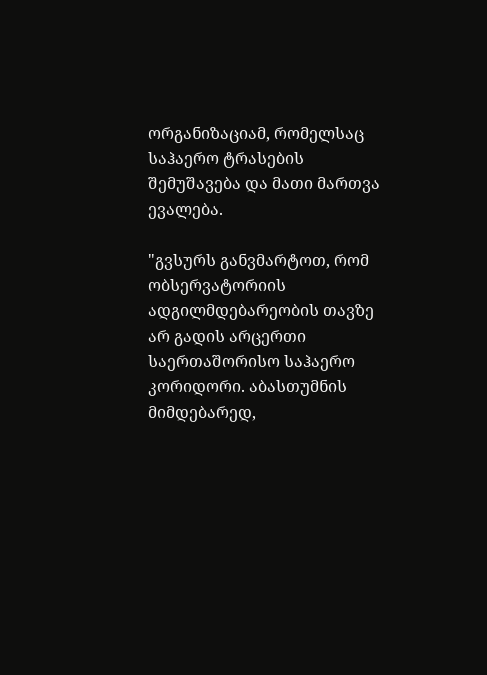ორგანიზაციამ, რომელსაც საჰაერო ტრასების შემუშავება და მათი მართვა ევალება.

"გვსურს განვმარტოთ, რომ ობსერვატორიის ადგილმდებარეობის თავზე არ გადის არცერთი საერთაშორისო საჰაერო კორიდორი. აბასთუმნის მიმდებარედ,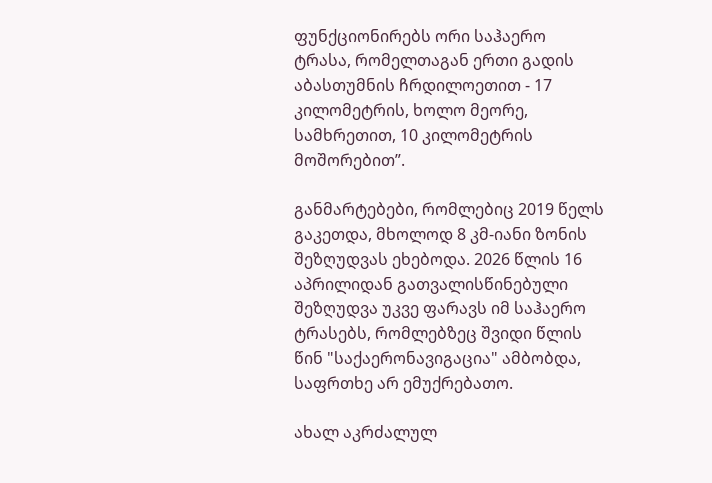ფუნქციონირებს ორი საჰაერო ტრასა, რომელთაგან ერთი გადის აბასთუმნის ჩრდილოეთით - 17 კილომეტრის, ხოლო მეორე, სამხრეთით, 10 კილომეტრის მოშორებით”.

განმარტებები, რომლებიც 2019 წელს გაკეთდა, მხოლოდ 8 კმ-იანი ზონის შეზღუდვას ეხებოდა. 2026 წლის 16 აპრილიდან გათვალისწინებული შეზღუდვა უკვე ფარავს იმ საჰაერო ტრასებს, რომლებზეც შვიდი წლის წინ "საქაერონავიგაცია" ამბობდა, საფრთხე არ ემუქრებათო.

ახალ აკრძალულ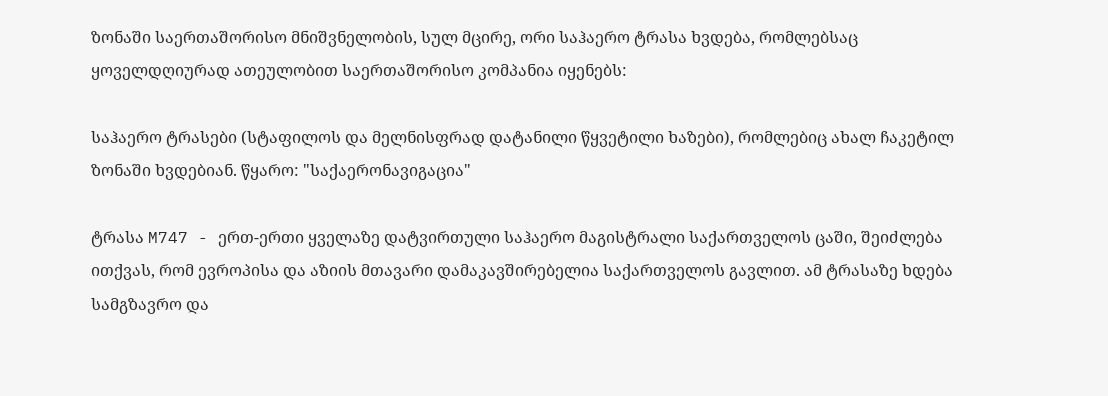ზონაში საერთაშორისო მნიშვნელობის, სულ მცირე, ორი საჰაერო ტრასა ხვდება, რომლებსაც ყოველდღიურად ათეულობით საერთაშორისო კომპანია იყენებს:

საჰაერო ტრასები (სტაფილოს და მელნისფრად დატანილი წყვეტილი ხაზები), რომლებიც ახალ ჩაკეტილ ზონაში ხვდებიან. წყარო: "საქაერონავიგაცია"

ტრასა M747 - ერთ-ერთი ყველაზე დატვირთული საჰაერო მაგისტრალი საქართველოს ცაში, შეიძლება ითქვას, რომ ევროპისა და აზიის მთავარი დამაკავშირებელია საქართველოს გავლით. ამ ტრასაზე ხდება სამგზავრო და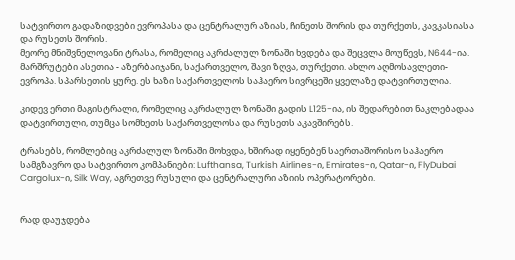სატვირთო გადაზიდვები ევროპასა და ცენტრალურ აზიას, ჩინეთს შორის და თურქეთს, კავკასიასა და რუსეთს შორის.
მეორე მნიშვნელოვანი ტრასა, რომელიც აკრძალულ ზონაში ხვდება და შეცვლა მოუწევს, N644-ია.
მარშრუტები ასეთია - აზერბაიჯანი, საქართველო, შავი ზღვა, თურქეთი. ახლო აღმოსავლეთი-ევროპა. სპარსეთის ყურე. ეს ხაზი საქართველოს საჰაერო სივრცეში ყველაზე დატვირთულია.

კიდევ ერთი მაგისტრალი, რომელიც აკრძალულ ზონაში გადის L125-ია, ის შედარებით ნაკლებადაა დატვირთული, თუმცა სომხეთს საქართველოსა და რუსეთს აკავშირებს.

ტრასებს, რომლებიც აკრძალულ ზონაში მოხვდა, ხშირად იყენებენ საერთაშორისო საჰაერო სამგზავრო და სატვირთო კომპანიები: Lufthansa, Turkish Airlines-ი, Emirates-ი, Qatar-ი, FlyDubai Cargolux-ი, Silk Way, აგრეთვე რუსული და ცენტრალური აზიის ოპერატორები.


რად დაუჯდება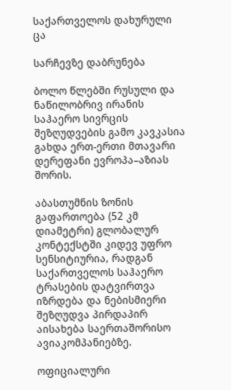საქართველოს დახურული ცა

სარჩევზე დაბრუნება

ბოლო წლებში რუსული და ნაწილობრივ ირანის საჰაერო სივრცის შეზღუდვების გამო კავკასია გახდა ერთ-ერთი მთავარი დერეფანი ევროპა–აზიას შორის.

აბასთუმნის ზონის გაფართოება (52 კმ დიამეტრი) გლობალურ კონტექსტში კიდევ უფრო სენსიტიურია, რადგან საქართველოს საჰაერო ტრასების დატვირთვა იზრდება და ნებისმიერი შეზღუდვა პირდაპირ აისახება საერთაშორისო ავიაკომპანიებზე.

ოფიციალური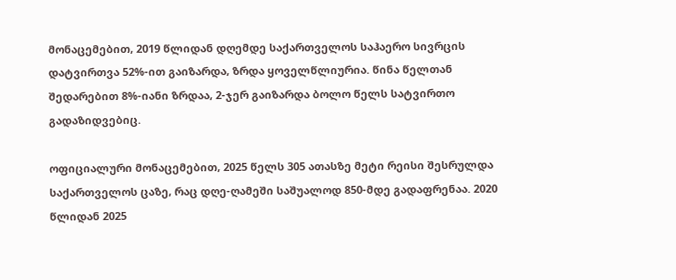მონაცემებით, 2019 წლიდან დღემდე საქართველოს საჰაერო სივრცის დატვირთვა 52%-ით გაიზარდა, ზრდა ყოველწლიურია. წინა წელთან შედარებით 8%-იანი ზრდაა, 2-ჯერ გაიზარდა ბოლო წელს სატვირთო გადაზიდვებიც.

ოფიციალური მონაცემებით, 2025 წელს 305 ათასზე მეტი რეისი შესრულდა საქართველოს ცაზე, რაც დღე-ღამეში საშუალოდ 850-მდე გადაფრენაა. 2020 წლიდან 2025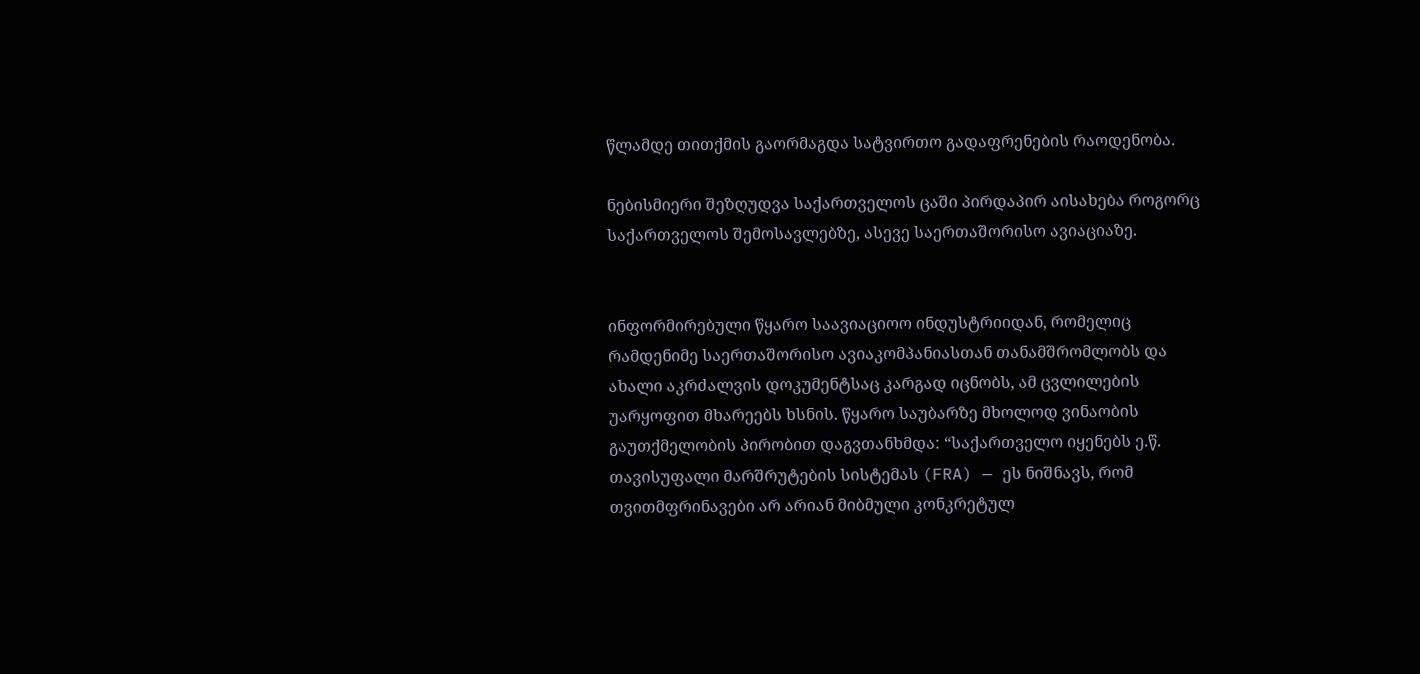წლამდე თითქმის გაორმაგდა სატვირთო გადაფრენების რაოდენობა.

ნებისმიერი შეზღუდვა საქართველოს ცაში პირდაპირ აისახება როგორც საქართველოს შემოსავლებზე, ასევე საერთაშორისო ავიაციაზე.


ინფორმირებული წყარო საავიაციოო ინდუსტრიიდან, რომელიც რამდენიმე საერთაშორისო ავიაკომპანიასთან თანამშრომლობს და ახალი აკრძალვის დოკუმენტსაც კარგად იცნობს, ამ ცვლილების უარყოფით მხარეებს ხსნის. წყარო საუბარზე მხოლოდ ვინაობის გაუთქმელობის პირობით დაგვთანხმდა: “საქართველო იყენებს ე.წ. თავისუფალი მარშრუტების სისტემას (FRA) — ეს ნიშნავს, რომ თვითმფრინავები არ არიან მიბმული კონკრეტულ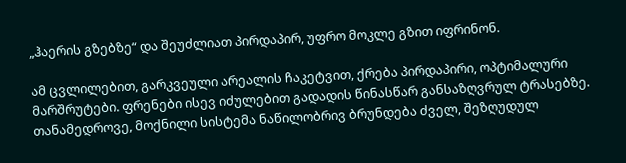„ჰაერის გზებზე“ და შეუძლიათ პირდაპირ, უფრო მოკლე გზით იფრინონ.

ამ ცვლილებით, გარკვეული არეალის ჩაკეტვით, ქრება პირდაპირი, ოპტიმალური მარშრუტები. ფრენები ისევ იძულებით გადადის წინასწარ განსაზღვრულ ტრასებზე. თანამედროვე, მოქნილი სისტემა ნაწილობრივ ბრუნდება ძველ, შეზღუდულ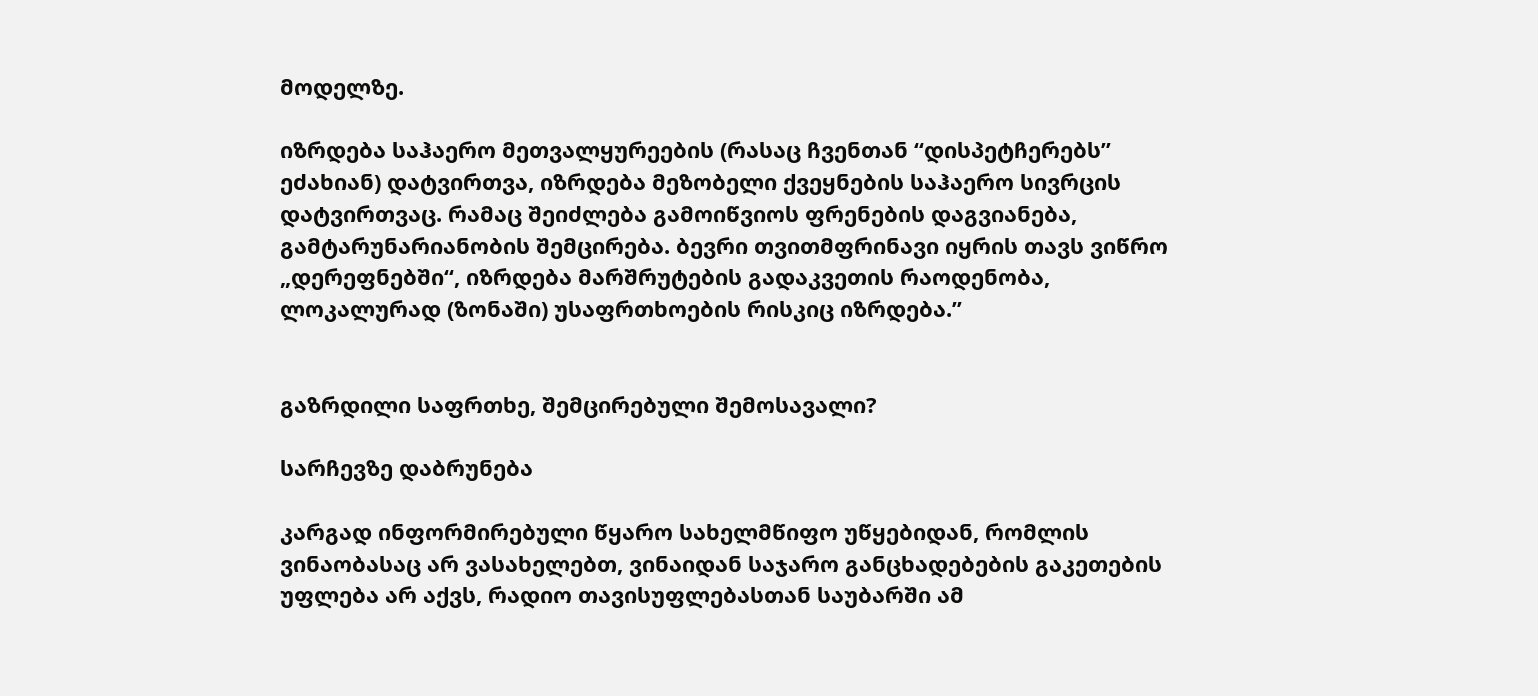მოდელზე.

იზრდება საჰაერო მეთვალყურეების (რასაც ჩვენთან “დისპეტჩერებს” ეძახიან) დატვირთვა, იზრდება მეზობელი ქვეყნების საჰაერო სივრცის დატვირთვაც. რამაც შეიძლება გამოიწვიოს ფრენების დაგვიანება, გამტარუნარიანობის შემცირება. ბევრი თვითმფრინავი იყრის თავს ვიწრო „დერეფნებში“, იზრდება მარშრუტების გადაკვეთის რაოდენობა, ლოკალურად (ზონაში) უსაფრთხოების რისკიც იზრდება.”


გაზრდილი საფრთხე, შემცირებული შემოსავალი?

სარჩევზე დაბრუნება

კარგად ინფორმირებული წყარო სახელმწიფო უწყებიდან, რომლის ვინაობასაც არ ვასახელებთ, ვინაიდან საჯარო განცხადებების გაკეთების უფლება არ აქვს, რადიო თავისუფლებასთან საუბარში ამ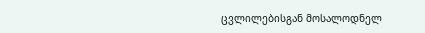ცვლილებისგან მოსალოდნელ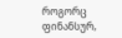როგორც ფინანსურ,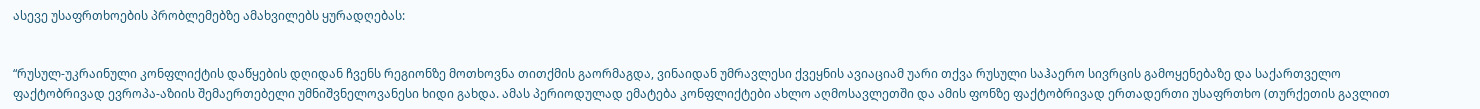ასევე უსაფრთხოების პრობლემებზე ამახვილებს ყურადღებას:


“რუსულ-უკრაინული კონფლიქტის დაწყების დღიდან ჩვენს რეგიონზე მოთხოვნა თითქმის გაორმაგდა, ვინაიდან უმრავლესი ქვეყნის ავიაციამ უარი თქვა რუსული საჰაერო სივრცის გამოყენებაზე და საქართველო ფაქტობრივად ევროპა-აზიის შემაერთებელი უმნიშვნელოვანესი ხიდი გახდა. ამას პერიოდულად ემატება კონფლიქტები ახლო აღმოსავლეთში და ამის ფონზე ფაქტობრივად ერთადერთი უსაფრთხო (თურქეთის გავლით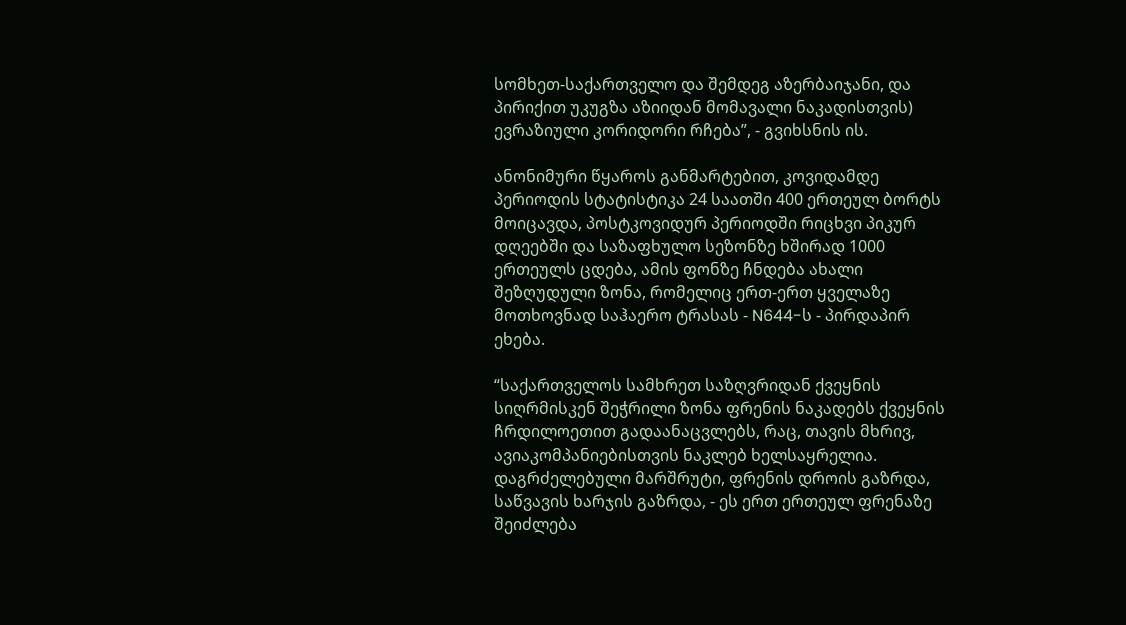სომხეთ-საქართველო და შემდეგ აზერბაიჯანი, და პირიქით უკუგზა აზიიდან მომავალი ნაკადისთვის) ევრაზიული კორიდორი რჩება”, - გვიხსნის ის.

ანონიმური წყაროს განმარტებით, კოვიდამდე პერიოდის სტატისტიკა 24 საათში 400 ერთეულ ბორტს მოიცავდა, პოსტკოვიდურ პერიოდში რიცხვი პიკურ დღეებში და საზაფხულო სეზონზე ხშირად 1000 ერთეულს ცდება, ამის ფონზე ჩნდება ახალი შეზღუდული ზონა, რომელიც ერთ-ერთ ყველაზე მოთხოვნად საჰაერო ტრასას - N644-ს - პირდაპირ ეხება.

“საქართველოს სამხრეთ საზღვრიდან ქვეყნის სიღრმისკენ შეჭრილი ზონა ფრენის ნაკადებს ქვეყნის ჩრდილოეთით გადაანაცვლებს, რაც, თავის მხრივ, ავიაკომპანიებისთვის ნაკლებ ხელსაყრელია. დაგრძელებული მარშრუტი, ფრენის დროის გაზრდა, საწვავის ხარჯის გაზრდა, - ეს ერთ ერთეულ ფრენაზე შეიძლება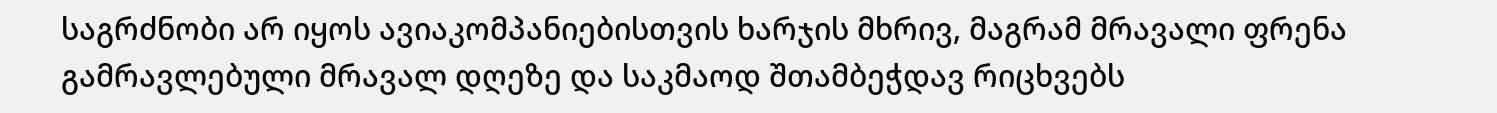საგრძნობი არ იყოს ავიაკომპანიებისთვის ხარჯის მხრივ, მაგრამ მრავალი ფრენა გამრავლებული მრავალ დღეზე და საკმაოდ შთამბეჭდავ რიცხვებს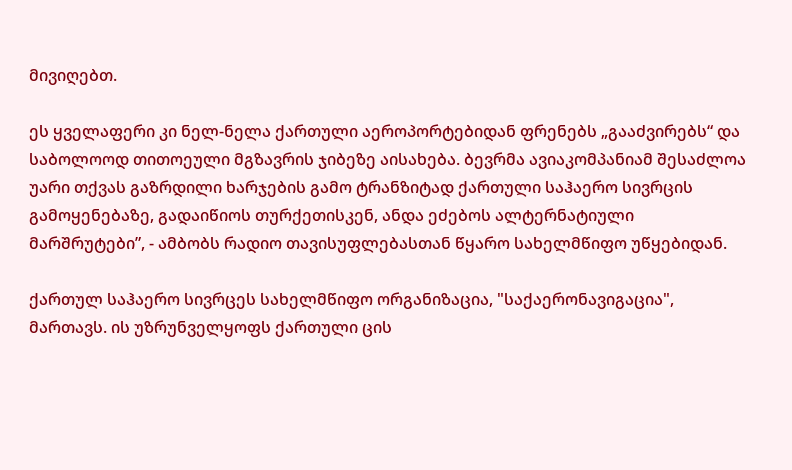მივიღებთ.

ეს ყველაფერი კი ნელ-ნელა ქართული აეროპორტებიდან ფრენებს „გააძვირებს“ და საბოლოოდ თითოეული მგზავრის ჯიბეზე აისახება. ბევრმა ავიაკომპანიამ შესაძლოა უარი თქვას გაზრდილი ხარჯების გამო ტრანზიტად ქართული საჰაერო სივრცის გამოყენებაზე, გადაიწიოს თურქეთისკენ, ანდა ეძებოს ალტერნატიული მარშრუტები”, - ამბობს რადიო თავისუფლებასთან წყარო სახელმწიფო უწყებიდან.

ქართულ საჰაერო სივრცეს სახელმწიფო ორგანიზაცია, "საქაერონავიგაცია", მართავს. ის უზრუნველყოფს ქართული ცის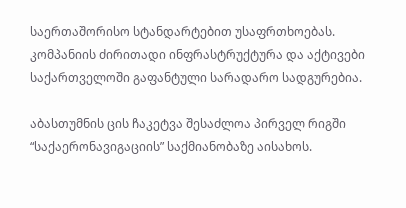საერთაშორისო სტანდარტებით უსაფრთხოებას. კომპანიის ძირითადი ინფრასტრუქტურა და აქტივები საქართველოში გაფანტული სარადარო სადგურებია.

აბასთუმნის ცის ჩაკეტვა შესაძლოა პირველ რიგში “საქაერონავიგაციის” საქმიანობაზე აისახოს.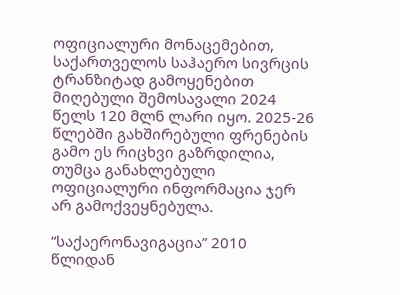ოფიციალური მონაცემებით, საქართველოს საჰაერო სივრცის ტრანზიტად გამოყენებით მიღებული შემოსავალი 2024 წელს 120 მლნ ლარი იყო. 2025-26 წლებში გახშირებული ფრენების გამო ეს რიცხვი გაზრდილია, თუმცა განახლებული ოფიციალური ინფორმაცია ჯერ არ გამოქვეყნებულა.

“საქაერონავიგაცია” 2010 წლიდან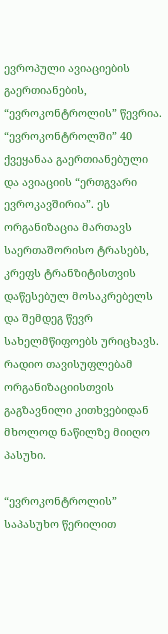ევროპული ავიაციების გაერთიანების, “ევროკონტროლის” წევრია. “ევროკონტროლში” 40 ქვეყანაა გაერთიანებული და ავიაციის “ერთგვარი ევროკავშირია”. ეს ორგანიზაცია მართავს საერთაშორისო ტრასებს, კრეფს ტრანზიტისთვის დაწესებულ მოსაკრებელს და შემდეგ წევრ სახელმწიფოებს ურიცხავს.
რადიო თავისუფლებამ ორგანიზაციისთვის გაგზავნილი კითხვებიდან მხოლოდ ნაწილზე მიიღო პასუხი.

“ევროკონტროლის” საპასუხო წერილით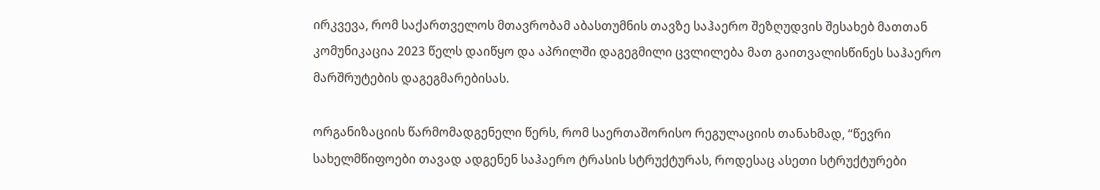ირკვევა, რომ საქართველოს მთავრობამ აბასთუმნის თავზე საჰაერო შეზღუდვის შესახებ მათთან კომუნიკაცია 2023 წელს დაიწყო და აპრილში დაგეგმილი ცვლილება მათ გაითვალისწინეს საჰაერო მარშრუტების დაგეგმარებისას.

ორგანიზაციის წარმომადგენელი წერს, რომ საერთაშორისო რეგულაციის თანახმად, “წევრი სახელმწიფოები თავად ადგენენ საჰაერო ტრასის სტრუქტურას, როდესაც ასეთი სტრუქტურები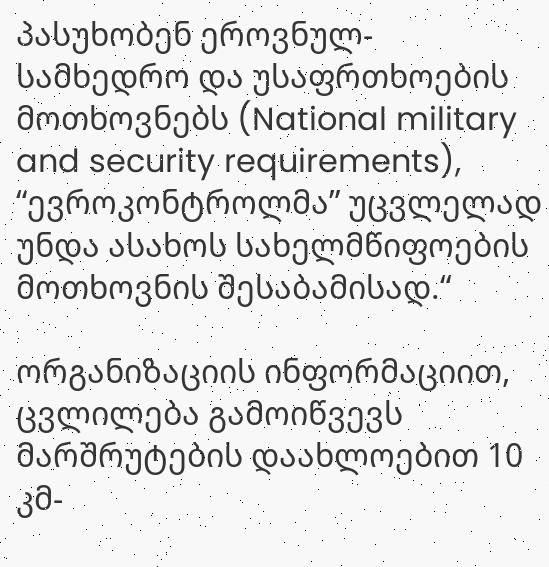პასუხობენ ეროვნულ-სამხედრო და უსაფრთხოების მოთხოვნებს (National military and security requirements), “ევროკონტროლმა” უცვლელად უნდა ასახოს სახელმწიფოების მოთხოვნის შესაბამისად.“

ორგანიზაციის ინფორმაციით, ცვლილება გამოიწვევს მარშრუტების დაახლოებით 10 კმ-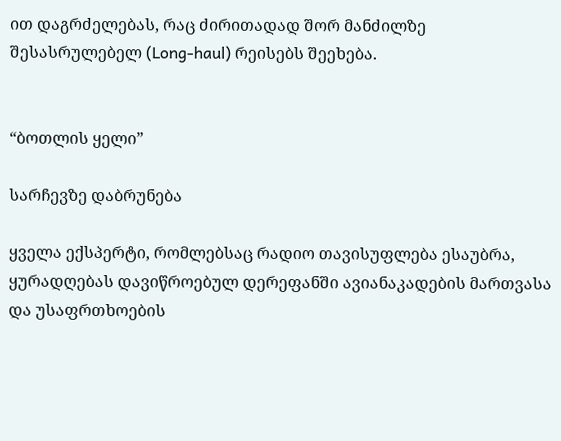ით დაგრძელებას, რაც ძირითადად შორ მანძილზე შესასრულებელ (Long-haul) რეისებს შეეხება.


“ბოთლის ყელი”

სარჩევზე დაბრუნება

ყველა ექსპერტი, რომლებსაც რადიო თავისუფლება ესაუბრა, ყურადღებას დავიწროებულ დერეფანში ავიანაკადების მართვასა და უსაფრთხოების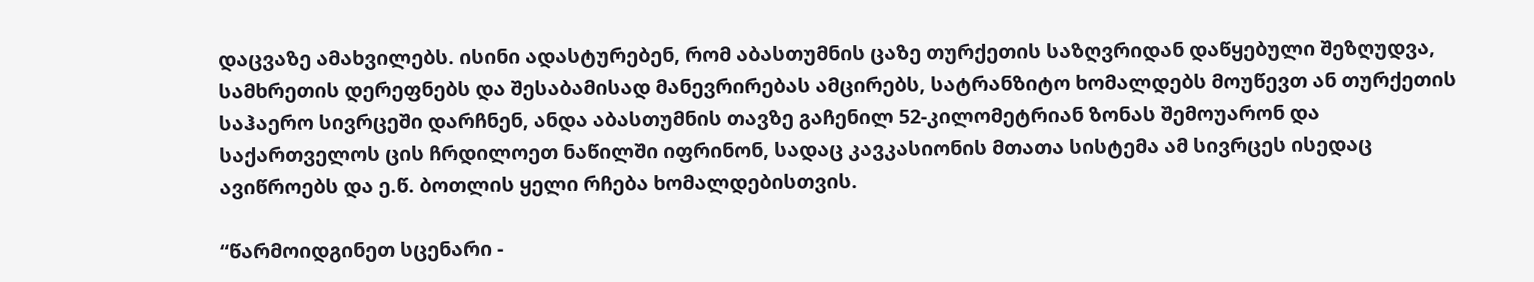დაცვაზე ამახვილებს. ისინი ადასტურებენ, რომ აბასთუმნის ცაზე თურქეთის საზღვრიდან დაწყებული შეზღუდვა, სამხრეთის დერეფნებს და შესაბამისად მანევრირებას ამცირებს, სატრანზიტო ხომალდებს მოუწევთ ან თურქეთის საჰაერო სივრცეში დარჩნენ, ანდა აბასთუმნის თავზე გაჩენილ 52-კილომეტრიან ზონას შემოუარონ და საქართველოს ცის ჩრდილოეთ ნაწილში იფრინონ, სადაც კავკასიონის მთათა სისტემა ამ სივრცეს ისედაც ავიწროებს და ე.წ. ბოთლის ყელი რჩება ხომალდებისთვის.

“წარმოიდგინეთ სცენარი -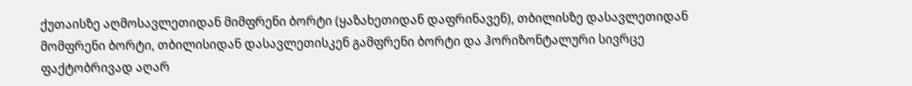ქუთაისზე აღმოსავლეთიდან მიმფრენი ბორტი (ყაზახეთიდან დაფრინავენ), თბილისზე დასავლეთიდან მომფრენი ბორტი, თბილისიდან დასავლეთისკენ გამფრენი ბორტი და ჰორიზონტალური სივრცე ფაქტობრივად აღარ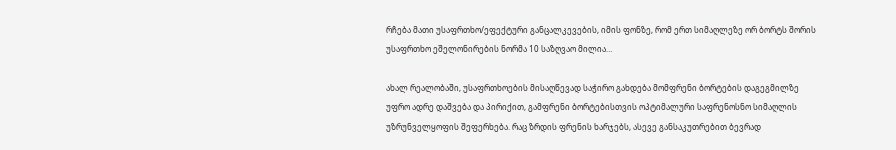რჩება მათი უსაფრთხო/ეფექტური განცალკევების, იმის ფონზე, რომ ერთ სიმაღლეზე ორ ბორტს შორის უსაფრთხო ეშელონირების ნორმა 10 საზღვაო მილია…

ახალ რეალობაში, უსაფრთხოების მისაღწევად საჭირო გახდება მომფრენი ბორტების დაგეგმილზე უფრო ადრე დაშვება და პირიქით, გამფრენი ბორტებისთვის ოპტიმალური საფრენოსნო სიმაღლის უზრუნველყოფის შეფერხება. რაც ზრდის ფრენის ხარჯებს, ასევე განსაკუთრებით ბევრად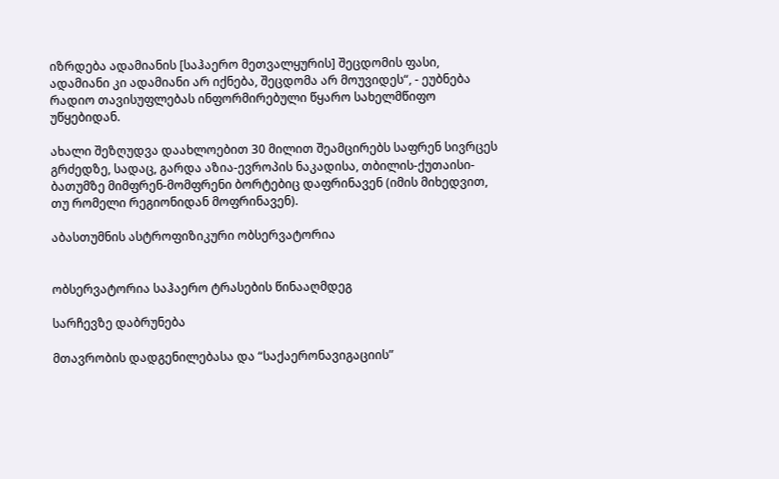იზრდება ადამიანის [საჰაერო მეთვალყურის] შეცდომის ფასი, ადამიანი კი ადამიანი არ იქნება, შეცდომა არ მოუვიდეს“, - ეუბნება რადიო თავისუფლებას ინფორმირებული წყარო სახელმწიფო უწყებიდან.

ახალი შეზღუდვა დაახლოებით 30 მილით შეამცირებს საფრენ სივრცეს გრძედზე, სადაც, გარდა აზია-ევროპის ნაკადისა, თბილის-ქუთაისი-ბათუმზე მიმფრენ-მომფრენი ბორტებიც დაფრინავენ (იმის მიხედვით, თუ რომელი რეგიონიდან მოფრინავენ).

აბასთუმნის ასტროფიზიკური ობსერვატორია


ობსერვატორია საჰაერო ტრასების წინააღმდეგ

სარჩევზე დაბრუნება

მთავრობის დადგენილებასა და “საქაერონავიგაციის”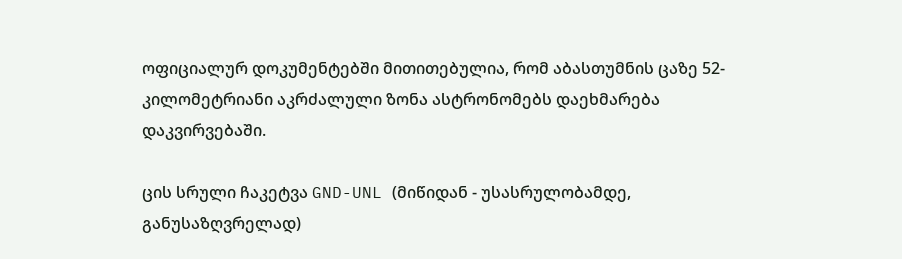ოფიციალურ დოკუმენტებში მითითებულია, რომ აბასთუმნის ცაზე 52-კილომეტრიანი აკრძალული ზონა ასტრონომებს დაეხმარება დაკვირვებაში.

ცის სრული ჩაკეტვა GND-UNL (მიწიდან - უსასრულობამდე, განუსაზღვრელად)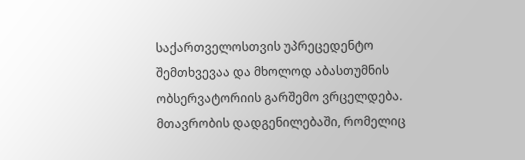საქართველოსთვის უპრეცედენტო შემთხვევაა და მხოლოდ აბასთუმნის ობსერვატორიის გარშემო ვრცელდება. მთავრობის დადგენილებაში, რომელიც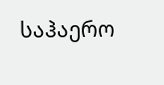საჰაერო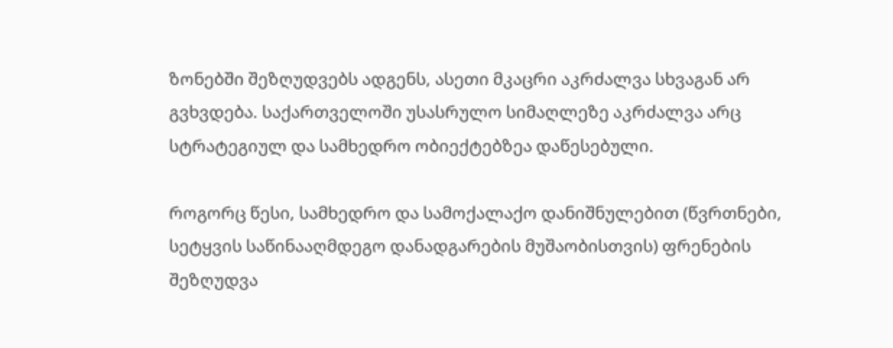ზონებში შეზღუდვებს ადგენს, ასეთი მკაცრი აკრძალვა სხვაგან არ გვხვდება. საქართველოში უსასრულო სიმაღლეზე აკრძალვა არც სტრატეგიულ და სამხედრო ობიექტებზეა დაწესებული.

როგორც წესი, სამხედრო და სამოქალაქო დანიშნულებით (წვრთნები, სეტყვის საწინააღმდეგო დანადგარების მუშაობისთვის) ფრენების შეზღუდვა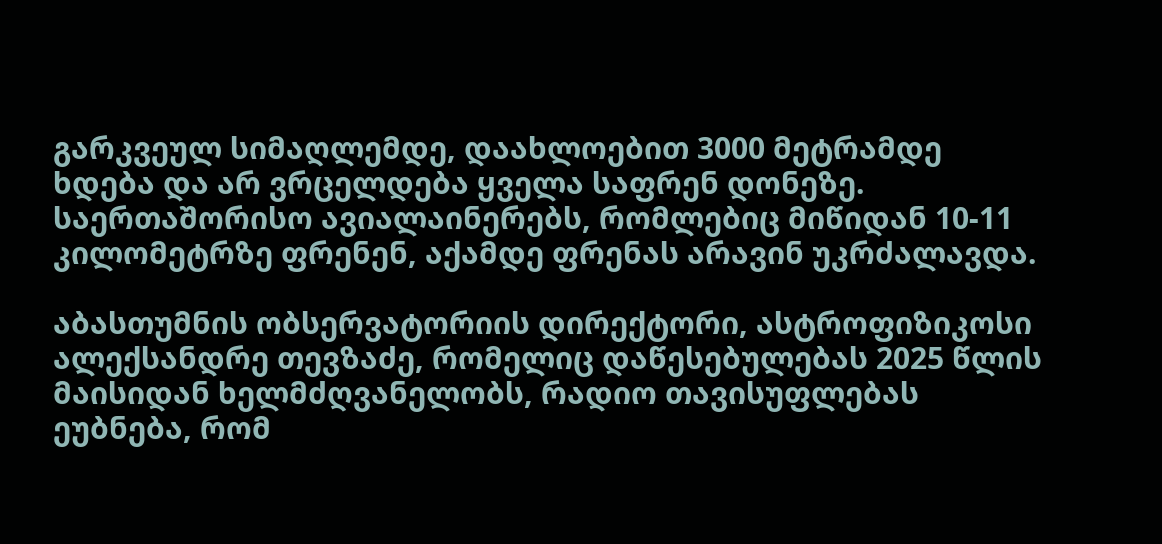გარკვეულ სიმაღლემდე, დაახლოებით 3000 მეტრამდე ხდება და არ ვრცელდება ყველა საფრენ დონეზე. საერთაშორისო ავიალაინერებს, რომლებიც მიწიდან 10-11 კილომეტრზე ფრენენ, აქამდე ფრენას არავინ უკრძალავდა.

აბასთუმნის ობსერვატორიის დირექტორი, ასტროფიზიკოსი ალექსანდრე თევზაძე, რომელიც დაწესებულებას 2025 წლის მაისიდან ხელმძღვანელობს, რადიო თავისუფლებას ეუბნება, რომ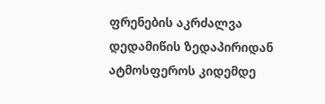ფრენების აკრძალვა დედამიწის ზედაპირიდან ატმოსფეროს კიდემდე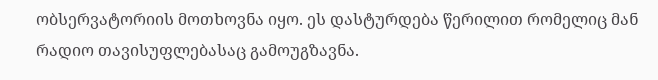ობსერვატორიის მოთხოვნა იყო. ეს დასტურდება წერილით რომელიც მან რადიო თავისუფლებასაც გამოუგზავნა.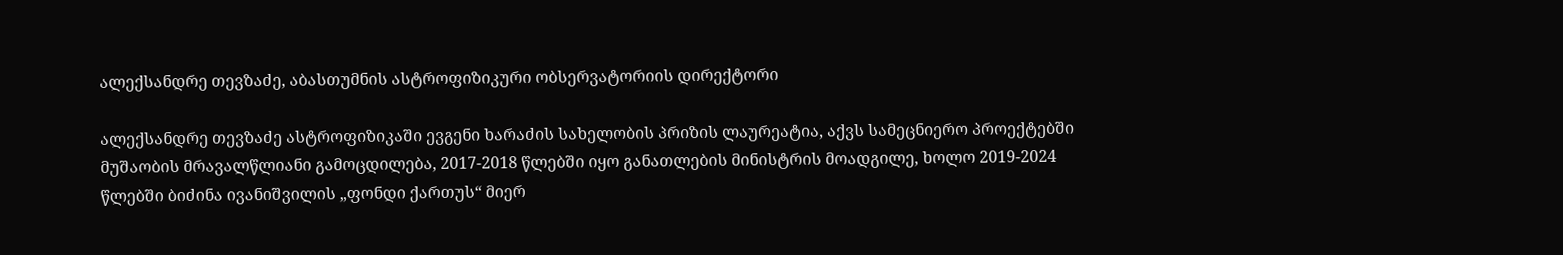ალექსანდრე თევზაძე, აბასთუმნის ასტროფიზიკური ობსერვატორიის დირექტორი

ალექსანდრე თევზაძე ასტროფიზიკაში ევგენი ხარაძის სახელობის პრიზის ლაურეატია, აქვს სამეცნიერო პროექტებში მუშაობის მრავალწლიანი გამოცდილება, 2017-2018 წლებში იყო განათლების მინისტრის მოადგილე, ხოლო 2019-2024 წლებში ბიძინა ივანიშვილის „ფონდი ქართუს“ მიერ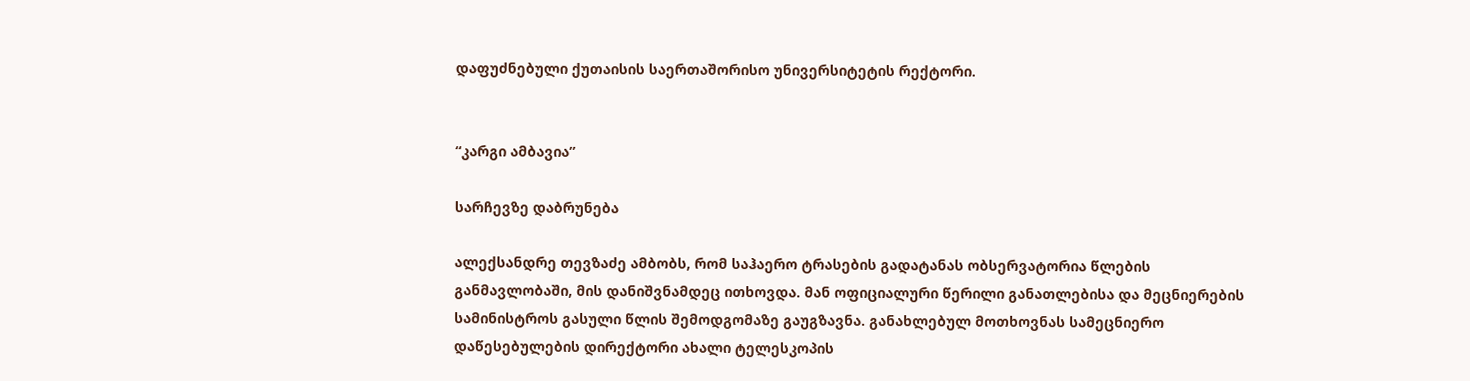დაფუძნებული ქუთაისის საერთაშორისო უნივერსიტეტის რექტორი.


“კარგი ამბავია”

სარჩევზე დაბრუნება

ალექსანდრე თევზაძე ამბობს, რომ საჰაერო ტრასების გადატანას ობსერვატორია წლების განმავლობაში, მის დანიშვნამდეც ითხოვდა. მან ოფიციალური წერილი განათლებისა და მეცნიერების სამინისტროს გასული წლის შემოდგომაზე გაუგზავნა. განახლებულ მოთხოვნას სამეცნიერო დაწესებულების დირექტორი ახალი ტელესკოპის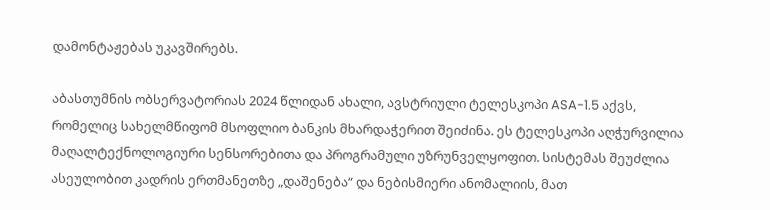დამონტაჟებას უკავშირებს.

აბასთუმნის ობსერვატორიას 2024 წლიდან ახალი, ავსტრიული ტელესკოპი ASA-1.5 აქვს, რომელიც სახელმწიფომ მსოფლიო ბანკის მხარდაჭერით შეიძინა. ეს ტელესკოპი აღჭურვილია მაღალტექნოლოგიური სენსორებითა და პროგრამული უზრუნველყოფით. სისტემას შეუძლია ასეულობით კადრის ერთმანეთზე „დაშენება“ და ნებისმიერი ანომალიის, მათ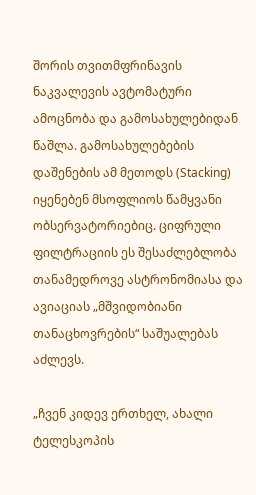შორის თვითმფრინავის ნაკვალევის ავტომატური ამოცნობა და გამოსახულებიდან წაშლა. გამოსახულებების დაშენების ამ მეთოდს (Stacking) იყენებენ მსოფლიოს წამყვანი ობსერვატორიებიც. ციფრული ფილტრაციის ეს შესაძლებლობა თანამედროვე ასტრონომიასა და ავიაციას „მშვიდობიანი თანაცხოვრების“ საშუალებას აძლევს.

„ჩვენ კიდევ ერთხელ, ახალი ტელესკოპის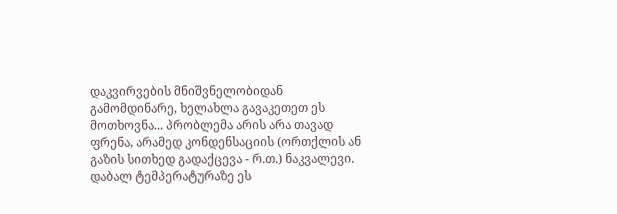დაკვირვების მნიშვნელობიდან გამომდინარე, ხელახლა გავაკეთეთ ეს მოთხოვნა... პრობლემა არის არა თავად ფრენა, არამედ კონდენსაციის (ორთქლის ან გაზის სითხედ გადაქცევა - რ.თ.) ნაკვალევი. დაბალ ტემპერატურაზე ეს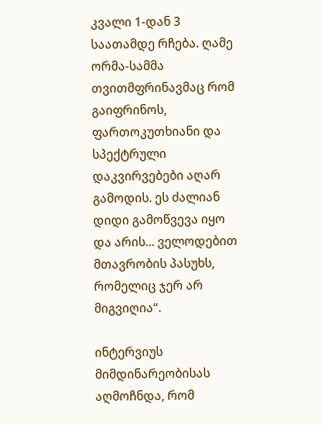კვალი 1-დან 3 საათამდე რჩება. ღამე ორმა-სამმა თვითმფრინავმაც რომ გაიფრინოს, ფართოკუთხიანი და სპექტრული დაკვირვებები აღარ გამოდის. ეს ძალიან დიდი გამოწვევა იყო და არის... ველოდებით მთავრობის პასუხს, რომელიც ჯერ არ მიგვიღია“.

ინტერვიუს მიმდინარეობისას აღმოჩნდა, რომ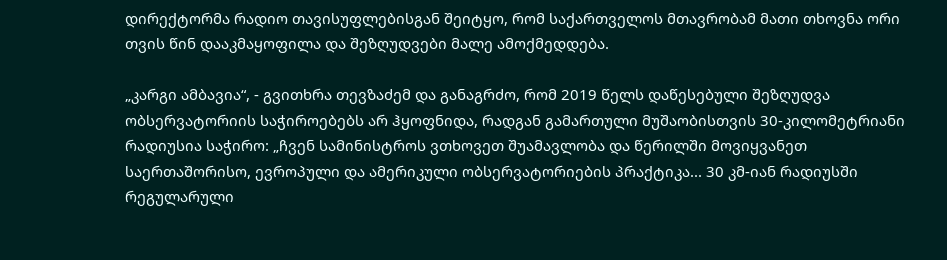დირექტორმა რადიო თავისუფლებისგან შეიტყო, რომ საქართველოს მთავრობამ მათი თხოვნა ორი თვის წინ დააკმაყოფილა და შეზღუდვები მალე ამოქმედდება.

„კარგი ამბავია“, - გვითხრა თევზაძემ და განაგრძო, რომ 2019 წელს დაწესებული შეზღუდვა ობსერვატორიის საჭიროებებს არ ჰყოფნიდა, რადგან გამართული მუშაობისთვის 30-კილომეტრიანი რადიუსია საჭირო: „ჩვენ სამინისტროს ვთხოვეთ შუამავლობა და წერილში მოვიყვანეთ საერთაშორისო, ევროპული და ამერიკული ობსერვატორიების პრაქტიკა... 30 კმ-იან რადიუსში რეგულარული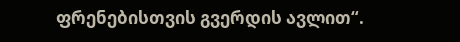ფრენებისთვის გვერდის ავლით“.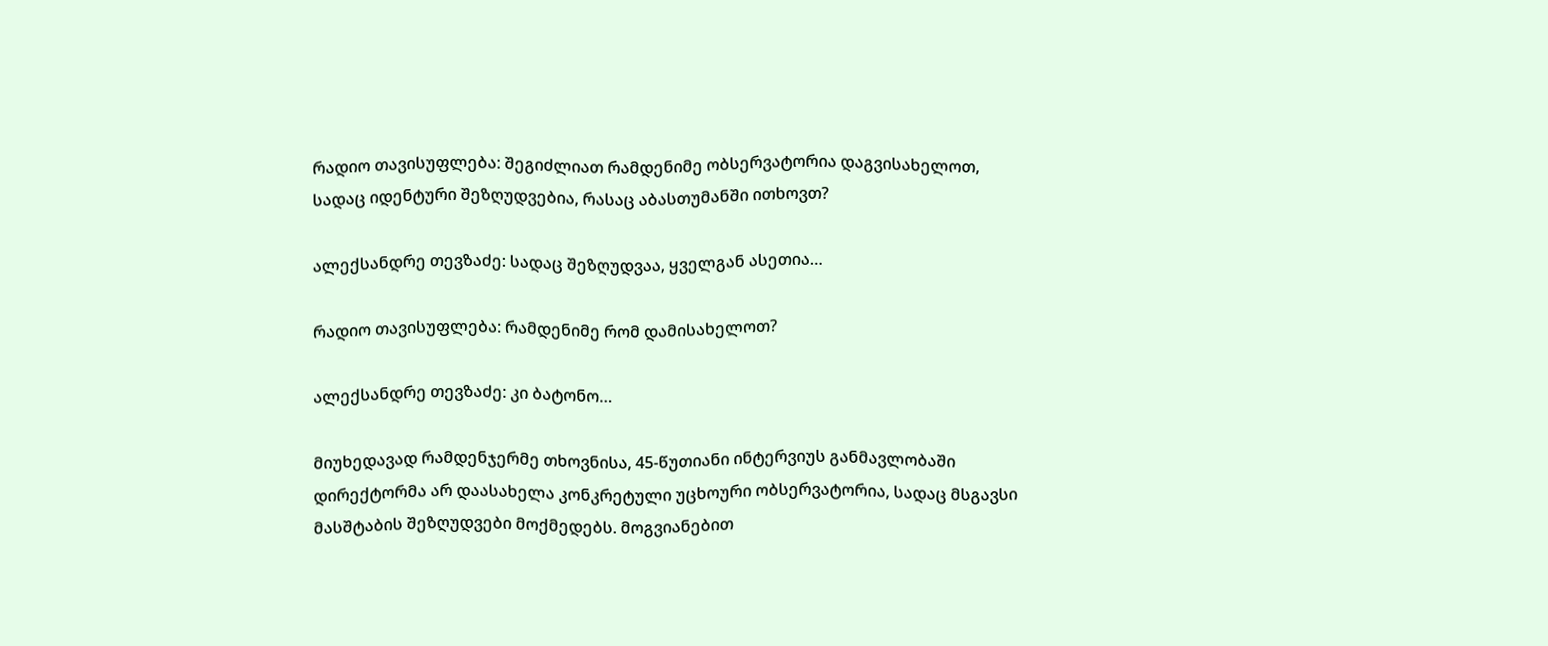რადიო თავისუფლება: შეგიძლიათ რამდენიმე ობსერვატორია დაგვისახელოთ, სადაც იდენტური შეზღუდვებია, რასაც აბასთუმანში ითხოვთ?

ალექსანდრე თევზაძე: სადაც შეზღუდვაა, ყველგან ასეთია…

რადიო თავისუფლება: რამდენიმე რომ დამისახელოთ?

ალექსანდრე თევზაძე: კი ბატონო…

მიუხედავად რამდენჯერმე თხოვნისა, 45-წუთიანი ინტერვიუს განმავლობაში დირექტორმა არ დაასახელა კონკრეტული უცხოური ობსერვატორია, სადაც მსგავსი მასშტაბის შეზღუდვები მოქმედებს. მოგვიანებით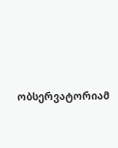ობსერვატორიამ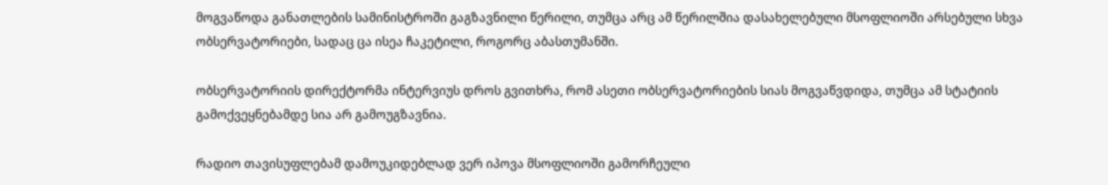მოგვაწოდა განათლების სამინისტროში გაგზავნილი წერილი, თუმცა არც ამ წერილშია დასახელებული მსოფლიოში არსებული სხვა ობსერვატორიები, სადაც ცა ისეა ჩაკეტილი, როგორც აბასთუმანში.

ობსერვატორიის დირექტორმა ინტერვიუს დროს გვითხრა, რომ ასეთი ობსერვატორიების სიას მოგვაწვდიდა, თუმცა ამ სტატიის გამოქვეყნებამდე სია არ გამოუგზავნია.

რადიო თავისუფლებამ დამოუკიდებლად ვერ იპოვა მსოფლიოში გამორჩეული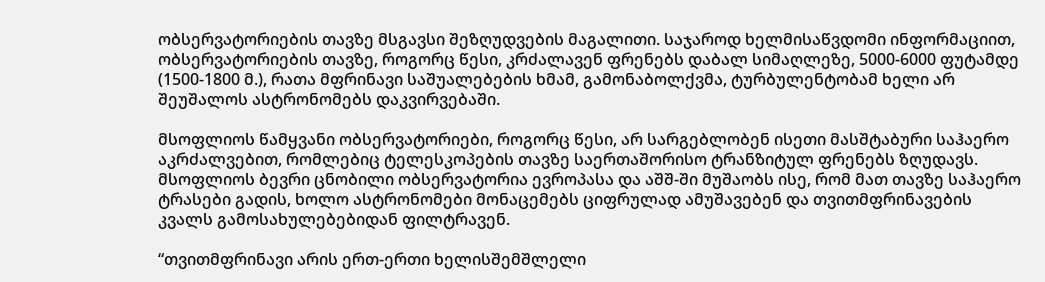ობსერვატორიების თავზე მსგავსი შეზღუდვების მაგალითი. საჯაროდ ხელმისაწვდომი ინფორმაციით, ობსერვატორიების თავზე, როგორც წესი, კრძალავენ ფრენებს დაბალ სიმაღლეზე, 5000-6000 ფუტამდე (1500-1800 მ.), რათა მფრინავი საშუალებების ხმამ, გამონაბოლქვმა, ტურბულენტობამ ხელი არ შეუშალოს ასტრონომებს დაკვირვებაში.

მსოფლიოს წამყვანი ობსერვატორიები, როგორც წესი, არ სარგებლობენ ისეთი მასშტაბური საჰაერო აკრძალვებით, რომლებიც ტელესკოპების თავზე საერთაშორისო ტრანზიტულ ფრენებს ზღუდავს.
მსოფლიოს ბევრი ცნობილი ობსერვატორია ევროპასა და აშშ-ში მუშაობს ისე, რომ მათ თავზე საჰაერო ტრასები გადის, ხოლო ასტრონომები მონაცემებს ციფრულად ამუშავებენ და თვითმფრინავების კვალს გამოსახულებებიდან ფილტრავენ.

“თვითმფრინავი არის ერთ-ერთი ხელისშემშლელი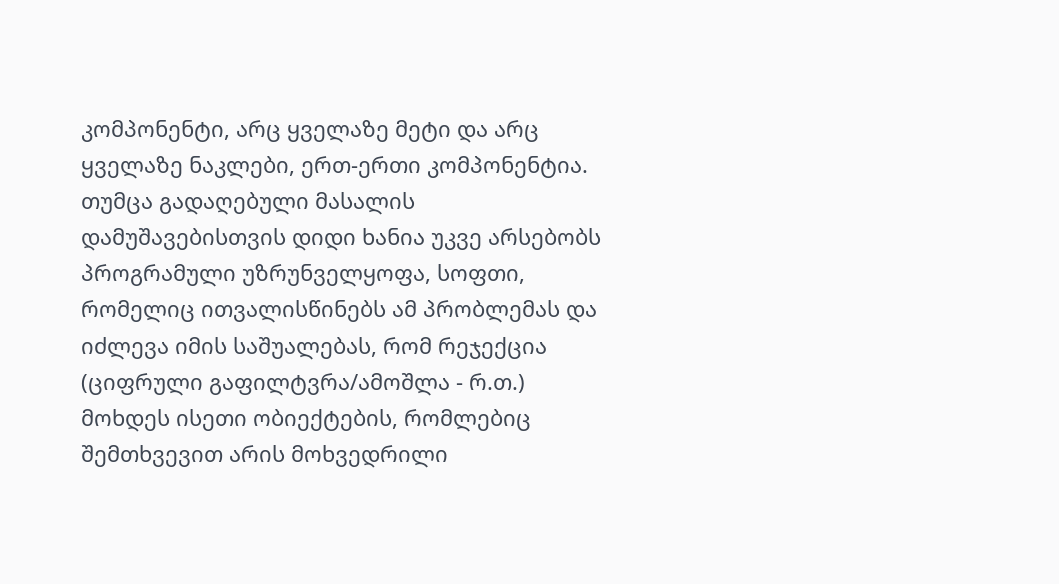კომპონენტი, არც ყველაზე მეტი და არც ყველაზე ნაკლები, ერთ-ერთი კომპონენტია. თუმცა გადაღებული მასალის დამუშავებისთვის დიდი ხანია უკვე არსებობს პროგრამული უზრუნველყოფა, სოფთი, რომელიც ითვალისწინებს ამ პრობლემას და იძლევა იმის საშუალებას, რომ რეჯექცია (ციფრული გაფილტვრა/ამოშლა - რ.თ.) მოხდეს ისეთი ობიექტების, რომლებიც შემთხვევით არის მოხვედრილი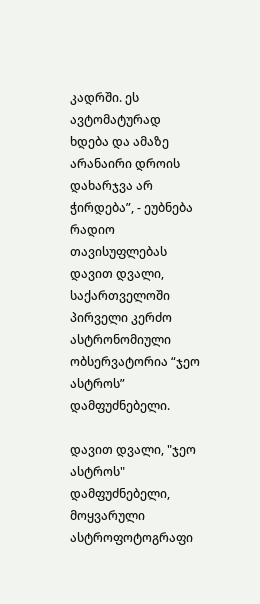კადრში. ეს ავტომატურად ხდება და ამაზე არანაირი დროის დახარჯვა არ ჭირდება”, - ეუბნება რადიო თავისუფლებას დავით დვალი, საქართველოში პირველი კერძო ასტრონომიული ობსერვატორია “ჯეო ასტროს” დამფუძნებელი.

დავით დვალი, "ჯეო ასტროს" დამფუძნებელი, მოყვარული ასტროფოტოგრაფი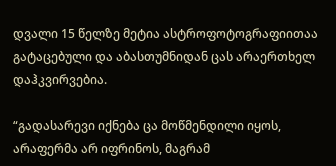დვალი 15 წელზე მეტია ასტროფოტოგრაფიითაა გატაცებული და აბასთუმნიდან ცას არაერთხელ დაჰკვირვებია.

“გადასარევი იქნება ცა მოწმენდილი იყოს, არაფერმა არ იფრინოს, მაგრამ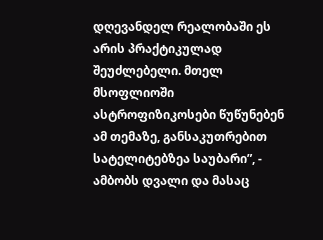დღევანდელ რეალობაში ეს არის პრაქტიკულად შეუძლებელი. მთელ მსოფლიოში ასტროფიზიკოსები წუწუნებენ ამ თემაზე, განსაკუთრებით სატელიტებზეა საუბარი”, - ამბობს დვალი და მასაც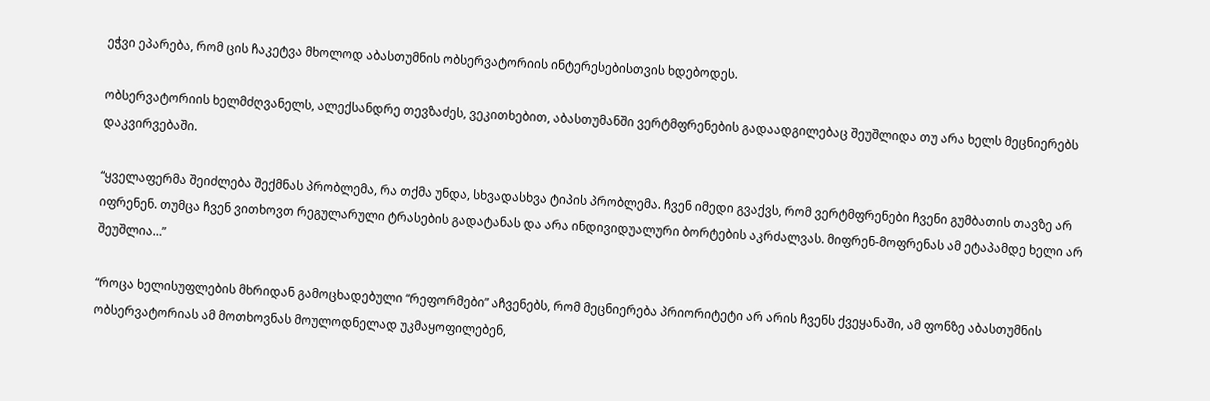ეჭვი ეპარება, რომ ცის ჩაკეტვა მხოლოდ აბასთუმნის ობსერვატორიის ინტერესებისთვის ხდებოდეს.

ობსერვატორიის ხელმძღვანელს, ალექსანდრე თევზაძეს, ვეკითხებით, აბასთუმანში ვერტმფრენების გადაადგილებაც შეუშლიდა თუ არა ხელს მეცნიერებს დაკვირვებაში.

“ყველაფერმა შეიძლება შექმნას პრობლემა, რა თქმა უნდა, სხვადასხვა ტიპის პრობლემა. ჩვენ იმედი გვაქვს, რომ ვერტმფრენები ჩვენი გუმბათის თავზე არ იფრენენ. თუმცა ჩვენ ვითხოვთ რეგულარული ტრასების გადატანას და არა ინდივიდუალური ბორტების აკრძალვას. მიფრენ-მოფრენას ამ ეტაპამდე ხელი არ შეუშლია…”

“როცა ხელისუფლების მხრიდან გამოცხადებული “რეფორმები” აჩვენებს, რომ მეცნიერება პრიორიტეტი არ არის ჩვენს ქვეყანაში, ამ ფონზე აბასთუმნის ობსერვატორიას ამ მოთხოვნას მოულოდნელად უკმაყოფილებენ,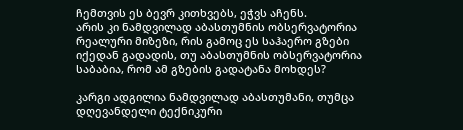ჩემთვის ეს ბევრ კითხვებს, ეჭვს აჩენს.
არის კი ნამდვილად აბასთუმნის ობსერვატორია რეალური მიზეზი, რის გამოც ეს საჰაერო გზები იქედან გადადის, თუ აბასთუმნის ობსერვატორია საბაბია, რომ ამ გზების გადატანა მოხდეს?

კარგი ადგილია ნამდვილად აბასთუმანი, თუმცა დღევანდელი ტექნიკური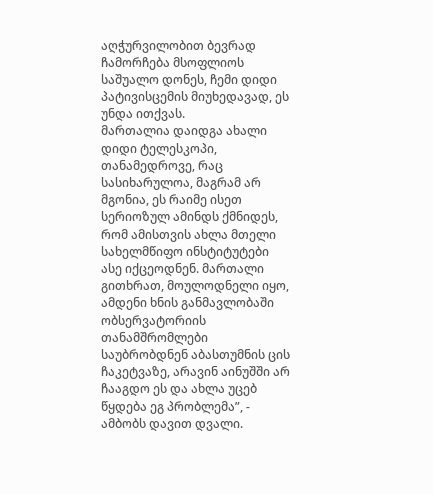აღჭურვილობით ბევრად ჩამორჩება მსოფლიოს საშუალო დონეს, ჩემი დიდი პატივისცემის მიუხედავად, ეს უნდა ითქვას.
მართალია დაიდგა ახალი დიდი ტელესკოპი, თანამედროვე, რაც სასიხარულოა, მაგრამ არ მგონია, ეს რაიმე ისეთ სერიოზულ ამინდს ქმნიდეს, რომ ამისთვის ახლა მთელი სახელმწიფო ინსტიტუტები ასე იქცეოდნენ. მართალი გითხრათ, მოულოდნელი იყო, ამდენი ხნის განმავლობაში ობსერვატორიის თანამშრომლები საუბრობდნენ აბასთუმნის ცის ჩაკეტვაზე, არავინ აინუშში არ ჩააგდო ეს და ახლა უცებ წყდება ეგ პრობლემა”, - ამბობს დავით დვალი.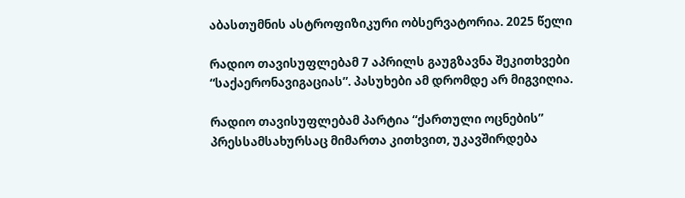აბასთუმნის ასტროფიზიკური ობსერვატორია. 2025 წელი

რადიო თავისუფლებამ 7 აპრილს გაუგზავნა შეკითხვები “საქაერონავიგაციას”. პასუხები ამ დრომდე არ მიგვიღია.

რადიო თავისუფლებამ პარტია “ქართული ოცნების” პრესსამსახურსაც მიმართა კითხვით, უკავშირდება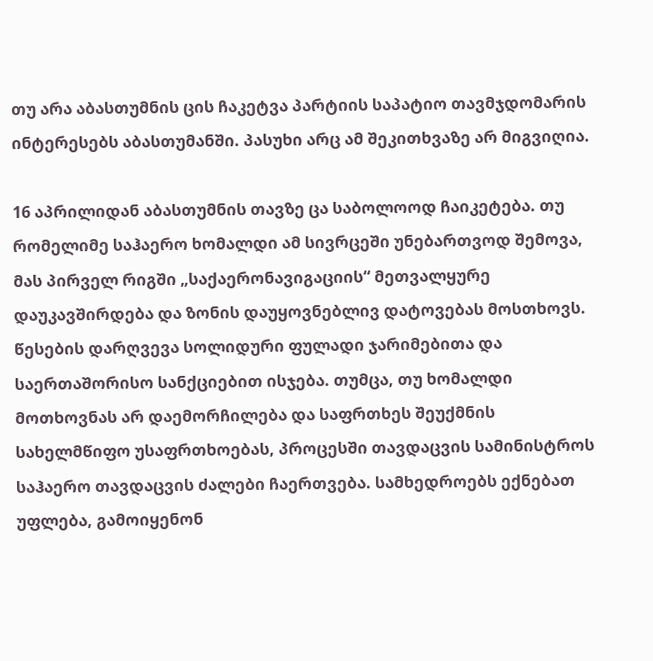თუ არა აბასთუმნის ცის ჩაკეტვა პარტიის საპატიო თავმჯდომარის ინტერესებს აბასთუმანში. პასუხი არც ამ შეკითხვაზე არ მიგვიღია.

16 აპრილიდან აბასთუმნის თავზე ცა საბოლოოდ ჩაიკეტება. თუ რომელიმე საჰაერო ხომალდი ამ სივრცეში უნებართვოდ შემოვა, მას პირველ რიგში „საქაერონავიგაციის“ მეთვალყურე დაუკავშირდება და ზონის დაუყოვნებლივ დატოვებას მოსთხოვს. წესების დარღვევა სოლიდური ფულადი ჯარიმებითა და საერთაშორისო სანქციებით ისჯება. თუმცა, თუ ხომალდი მოთხოვნას არ დაემორჩილება და საფრთხეს შეუქმნის სახელმწიფო უსაფრთხოებას, პროცესში თავდაცვის სამინისტროს საჰაერო თავდაცვის ძალები ჩაერთვება. სამხედროებს ექნებათ უფლება, გამოიყენონ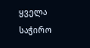ყველა საჭირო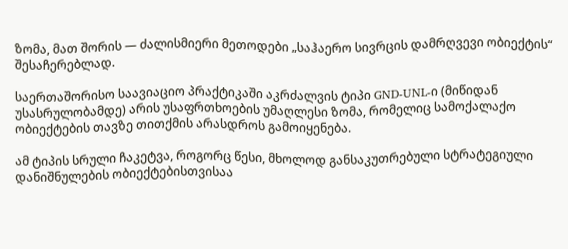ზომა, მათ შორის — ძალისმიერი მეთოდები „საჰაერო სივრცის დამრღვევი ობიექტის“ შესაჩერებლად.

საერთაშორისო საავიაციო პრაქტიკაში აკრძალვის ტიპი GND-UNL-ი (მიწიდან უსასრულობამდე) არის უსაფრთხოების უმაღლესი ზომა, რომელიც სამოქალაქო ობიექტების თავზე თითქმის არასდროს გამოიყენება.

ამ ტიპის სრული ჩაკეტვა, როგორც წესი, მხოლოდ განსაკუთრებული სტრატეგიული დანიშნულების ობიექტებისთვისაა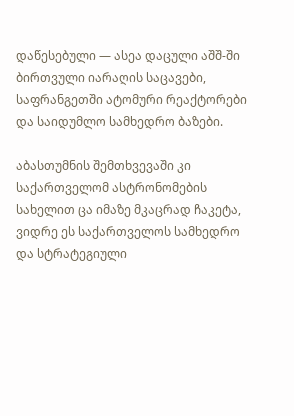დაწესებული — ასეა დაცული აშშ-ში ბირთვული იარაღის საცავები, საფრანგეთში ატომური რეაქტორები და საიდუმლო სამხედრო ბაზები.

აბასთუმნის შემთხვევაში კი საქართველომ ასტრონომების სახელით ცა იმაზე მკაცრად ჩაკეტა, ვიდრე ეს საქართველოს სამხედრო და სტრატეგიული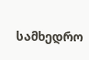სამხედრო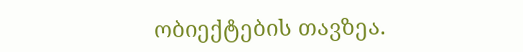ობიექტების თავზეა.